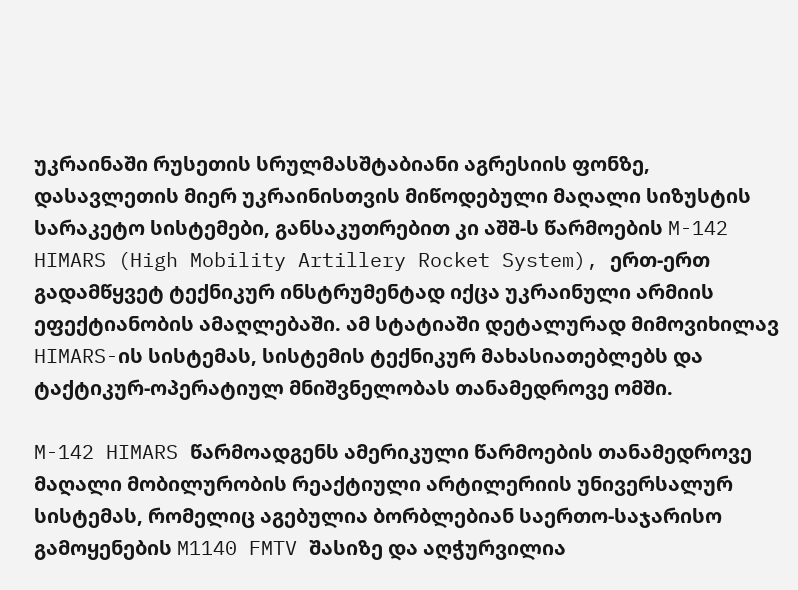უკრაინაში რუსეთის სრულმასშტაბიანი აგრესიის ფონზე, დასავლეთის მიერ უკრაინისთვის მიწოდებული მაღალი სიზუსტის სარაკეტო სისტემები, განსაკუთრებით კი აშშ-ს წარმოების M-142 HIMARS (High Mobility Artillery Rocket System), ერთ-ერთ გადამწყვეტ ტექნიკურ ინსტრუმენტად იქცა უკრაინული არმიის ეფექტიანობის ამაღლებაში. ამ სტატიაში დეტალურად მიმოვიხილავ HIMARS-ის სისტემას, სისტემის ტექნიკურ მახასიათებლებს და ტაქტიკურ-ოპერატიულ მნიშვნელობას თანამედროვე ომში.

M-142 HIMARS წარმოადგენს ამერიკული წარმოების თანამედროვე მაღალი მობილურობის რეაქტიული არტილერიის უნივერსალურ სისტემას, რომელიც აგებულია ბორბლებიან საერთო-საჯარისო გამოყენების M1140 FMTV შასიზე და აღჭურვილია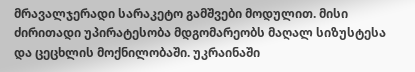მრავალჯერადი სარაკეტო გამშვები მოდულით. მისი ძირითადი უპირატესობა მდგომარეობს მაღალ სიზუსტესა და ცეცხლის მოქნილობაში. უკრაინაში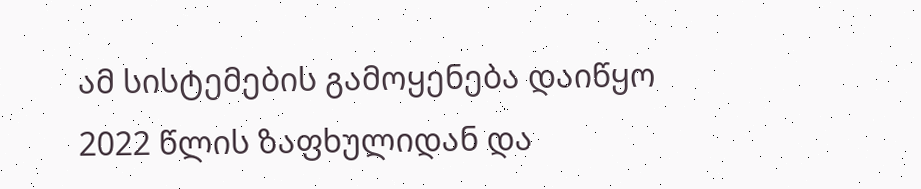ამ სისტემების გამოყენება დაიწყო 2022 წლის ზაფხულიდან და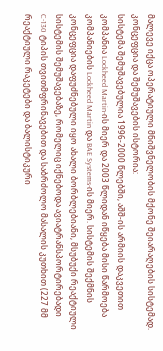მალევე იქცა ოპერატიული მნიშვნელობის მქონე შეიარაღების სისტემად.
კონცეფცია და შემუშავების ისტორია:
სისტემა შემუშავებულია 1996-2000 წლებში, აშშ-ის არმიის დაკვეთით კომპანია Lockheed Martin-ის მიერ და 2003 წლიდან იწყება მისი წარმოება კომპანიების Lockheed Martin და BAE Systems-ის მიერ. სისტემის შექმნის კონცეფცია დაფუძნებული იყო ახალი ბორბლებიანი, მსუბუქი რეაქტიული სისტემის შემუშავებაზე, რომელიც იქნებოდა ავიატრანსპორტირებადი C-130 ტიპის თვითმფრინავებით და საბრძოლო მასალის კუთხით (227 მმ რეაქტიული რაკეტები და ბალისტიკური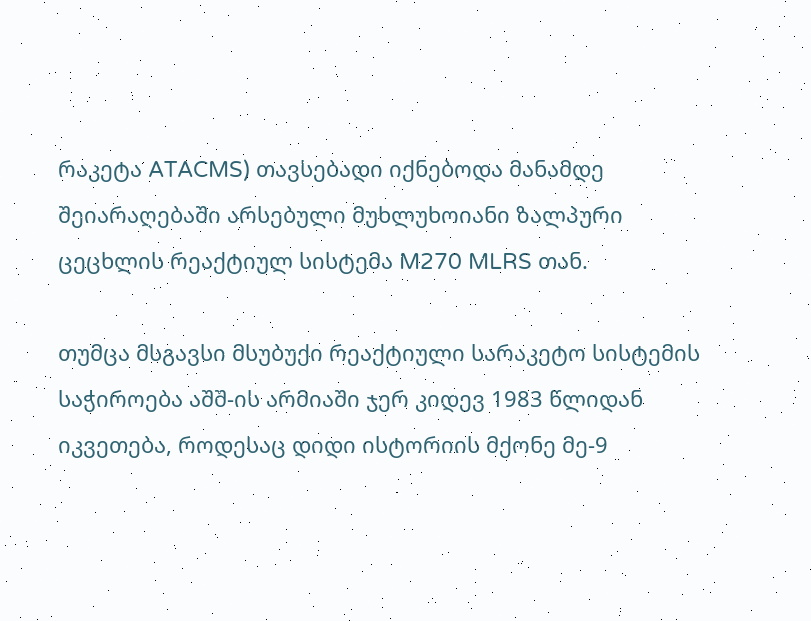რაკეტა ATACMS) თავსებადი იქნებოდა მანამდე შეიარაღებაში არსებული მუხლუხოიანი ზალპური ცეცხლის რეაქტიულ სისტემა M270 MLRS თან.

თუმცა მსგავსი მსუბუქი რეაქტიული სარაკეტო სისტემის საჭიროება აშშ-ის არმიაში ჯერ კიდევ 1983 წლიდან იკვეთება, როდესაც დიდი ისტორიის მქონე მე-9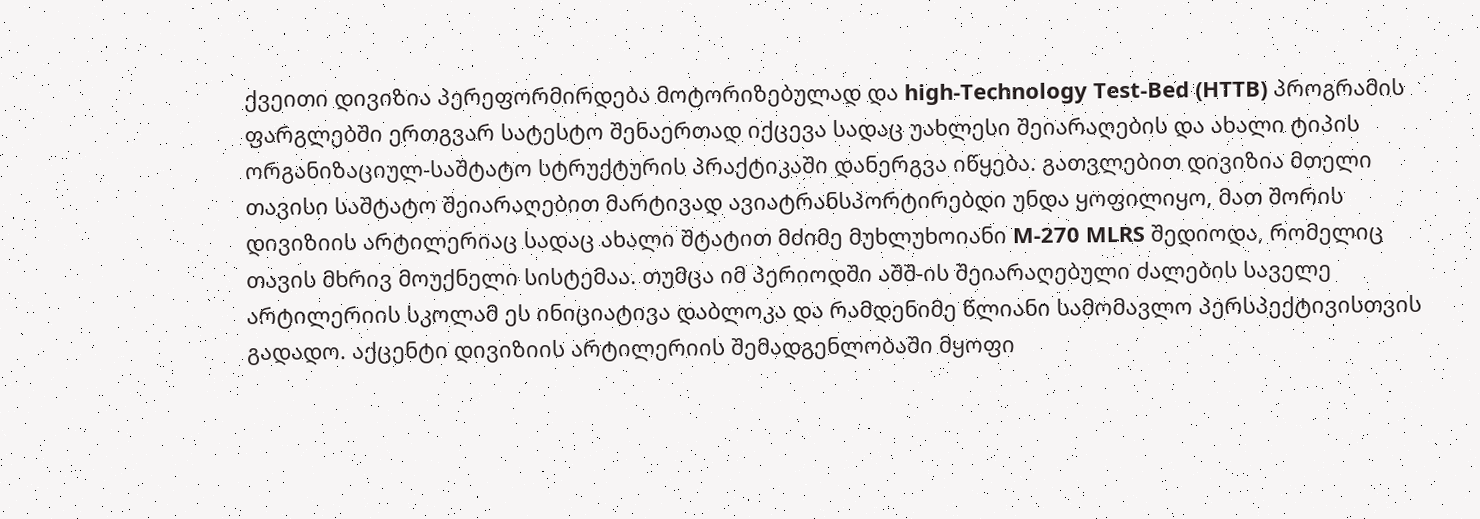ქვეითი დივიზია პერეფორმირდება მოტორიზებულად და high-Technology Test-Bed (HTTB) პროგრამის ფარგლებში ერთგვარ სატესტო შენაერთად იქცევა სადაც უახლესი შეიარაღების და ახალი ტიპის ორგანიზაციულ-საშტატო სტრუქტურის პრაქტიკაში დანერგვა იწყება. გათვლებით დივიზია მთელი თავისი საშტატო შეიარაღებით მარტივად ავიატრანსპორტირებდი უნდა ყოფილიყო, მათ შორის დივიზიის არტილერიაც სადაც ახალი შტატით მძიმე მუხლუხოიანი M-270 MLRS შედიოდა, რომელიც თავის მხრივ მოუქნელი სისტემაა. თუმცა იმ პერიოდში აშშ-ის შეიარაღებული ძალების საველე არტილერიის სკოლამ ეს ინიციატივა დაბლოკა და რამდენიმე წლიანი სამომავლო პერსპექტივისთვის გადადო. აქცენტი დივიზიის არტილერიის შემადგენლობაში მყოფი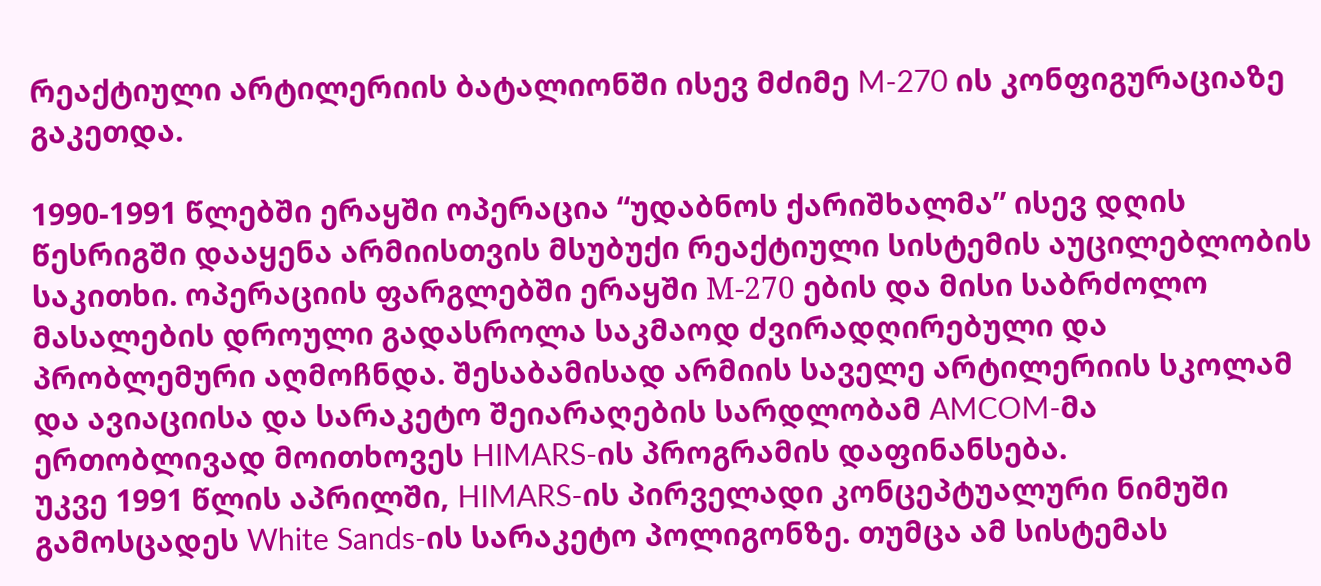რეაქტიული არტილერიის ბატალიონში ისევ მძიმე M-270 ის კონფიგურაციაზე გაკეთდა.

1990-1991 წლებში ერაყში ოპერაცია “უდაბნოს ქარიშხალმა” ისევ დღის წესრიგში დააყენა არმიისთვის მსუბუქი რეაქტიული სისტემის აუცილებლობის საკითხი. ოპერაციის ფარგლებში ერაყში М-270 ების და მისი საბრძოლო მასალების დროული გადასროლა საკმაოდ ძვირადღირებული და პრობლემური აღმოჩნდა. შესაბამისად არმიის საველე არტილერიის სკოლამ და ავიაციისა და სარაკეტო შეიარაღების სარდლობამ AMCOM-მა ერთობლივად მოითხოვეს HIMARS-ის პროგრამის დაფინანსება.
უკვე 1991 წლის აპრილში, HIMARS-ის პირველადი კონცეპტუალური ნიმუში გამოსცადეს White Sands-ის სარაკეტო პოლიგონზე. თუმცა ამ სისტემას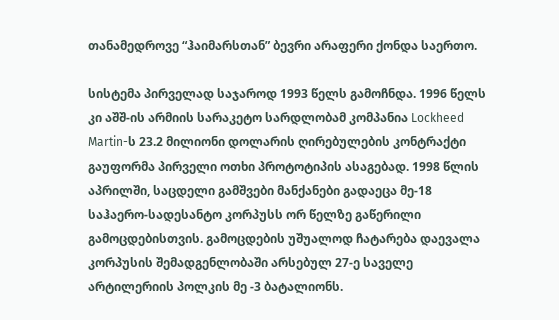თანამედროვე “ჰაიმარსთან” ბევრი არაფერი ქონდა საერთო.

სისტემა პირველად საჯაროდ 1993 წელს გამოჩნდა. 1996 წელს კი აშშ-ის არმიის სარაკეტო სარდლობამ კომპანია Lockheed Martin-ს 23.2 მილიონი დოლარის ღირებულების კონტრაქტი გაუფორმა პირველი ოთხი პროტოტიპის ასაგებად. 1998 წლის აპრილში, საცდელი გამშვები მანქანები გადაეცა მე-18 საჰაერო-სადესანტო კორპუსს ორ წელზე გაწერილი გამოცდებისთვის. გამოცდების უშუალოდ ჩატარება დაევალა კორპუსის შემადგენლობაში არსებულ 27-ე საველე არტილერიის პოლკის მე -3 ბატალიონს.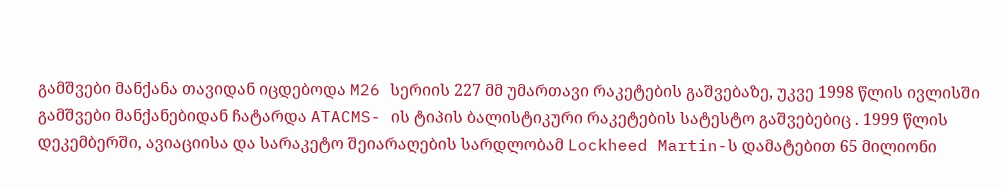გამშვები მანქანა თავიდან იცდებოდა M26 სერიის 227 მმ უმართავი რაკეტების გაშვებაზე, უკვე 1998 წლის ივლისში გამშვები მანქანებიდან ჩატარდა ATACMS- ის ტიპის ბალისტიკური რაკეტების სატესტო გაშვებებიც . 1999 წლის დეკემბერში, ავიაციისა და სარაკეტო შეიარაღების სარდლობამ Lockheed Martin-ს დამატებით 65 მილიონი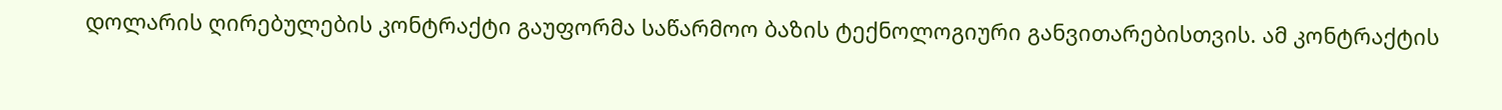დოლარის ღირებულების კონტრაქტი გაუფორმა საწარმოო ბაზის ტექნოლოგიური განვითარებისთვის. ამ კონტრაქტის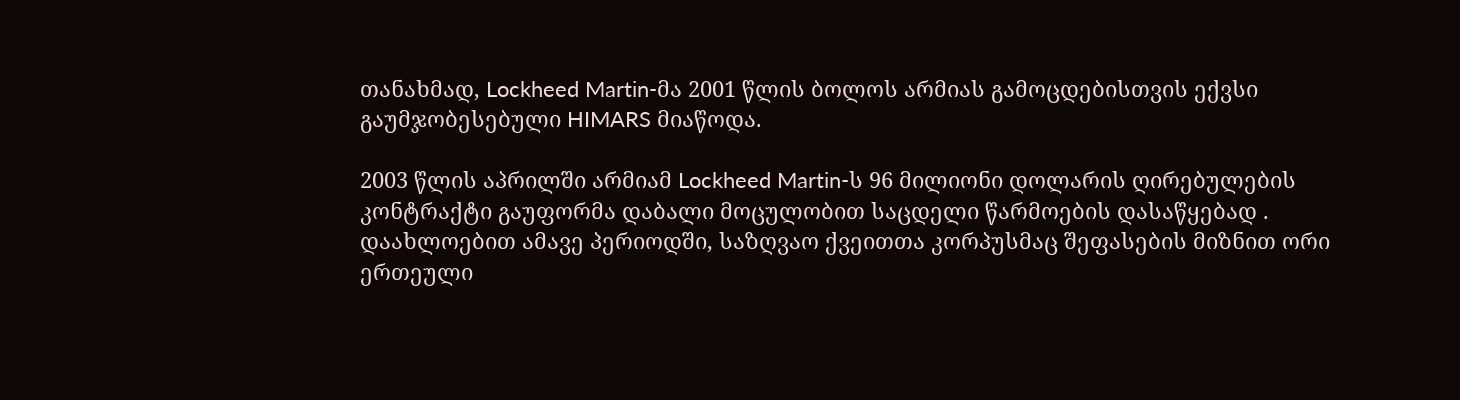თანახმად, Lockheed Martin-მა 2001 წლის ბოლოს არმიას გამოცდებისთვის ექვსი გაუმჯობესებული HIMARS მიაწოდა.

2003 წლის აპრილში არმიამ Lockheed Martin-ს 96 მილიონი დოლარის ღირებულების კონტრაქტი გაუფორმა დაბალი მოცულობით საცდელი წარმოების დასაწყებად . დაახლოებით ამავე პერიოდში, საზღვაო ქვეითთა კორპუსმაც შეფასების მიზნით ორი ერთეული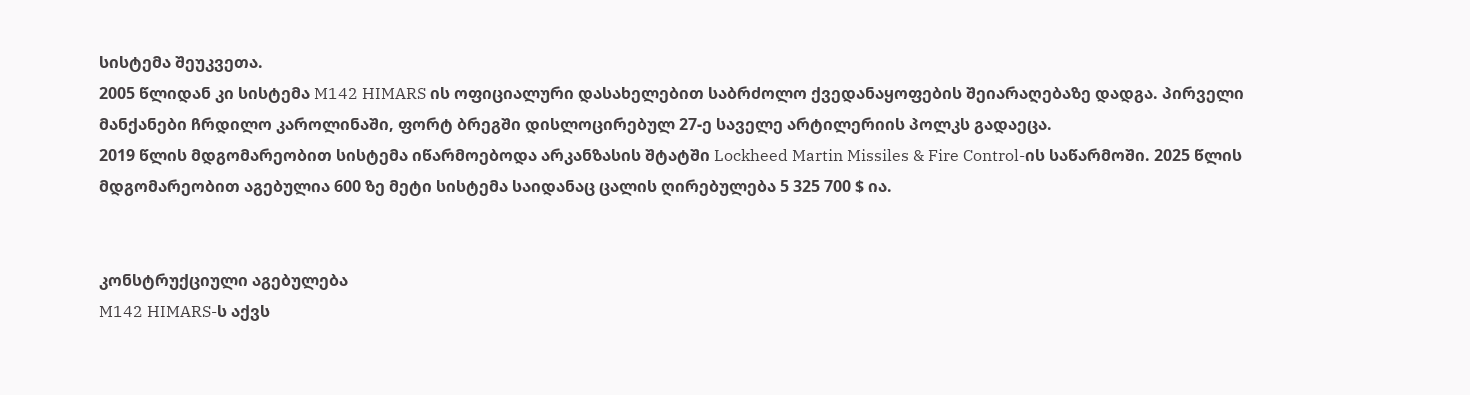სისტემა შეუკვეთა.
2005 წლიდან კი სისტემა M142 HIMARS ის ოფიციალური დასახელებით საბრძოლო ქვედანაყოფების შეიარაღებაზე დადგა. პირველი მანქანები ჩრდილო კაროლინაში, ფორტ ბრეგში დისლოცირებულ 27-ე საველე არტილერიის პოლკს გადაეცა.
2019 წლის მდგომარეობით სისტემა იწარმოებოდა არკანზასის შტატში Lockheed Martin Missiles & Fire Control-ის საწარმოში. 2025 წლის მდგომარეობით აგებულია 600 ზე მეტი სისტემა საიდანაც ცალის ღირებულება 5 325 700 $ ია.


კონსტრუქციული აგებულება
M142 HIMARS-ს აქვს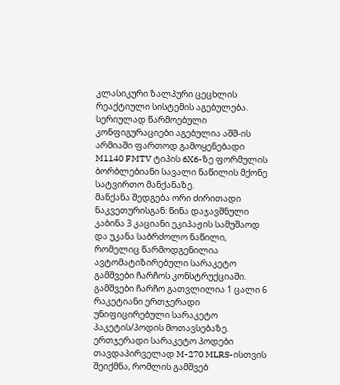კლასიკური ზალპური ცეცხლის რეაქტიული სისტემის აგებულება. სერიულად წარმოებული კონფიგურაციები აგებულია აშშ-ის არმიაში ფართოდ გამოყენებადი M1140 FMTV ტიპის 6X6-ზე ფორმულის ბორბლებიანი სავალი ნაწილის მქონე სატვირთო მანქანაზე.
მანქანა შედგება ორი ძირითადი ნაკვეთურისგან: წინა დაჯავშნული კაბინა 3 კაციანი ეკიპაჟის სამუშაოდ და უკანა საბრძოლო ნაწილი, რომელიც წარმოდგენილია ავტომატიზირებული სარაკეტო გამშვები ჩარჩოს კონსტრუქციაში. გამშვები ჩარჩო გათვლილია 1 ცალი 6 რაკეტიანი ერთჯერადი უნიფიცირებული სარაკეტო პაკეტის/პოდის მოთავსებაზე. ერთჯერადი სარაკეტო პოდები თავდაპირველად M-270 MLRS-ისთვის შეიქმნა, რომლის გამშვებ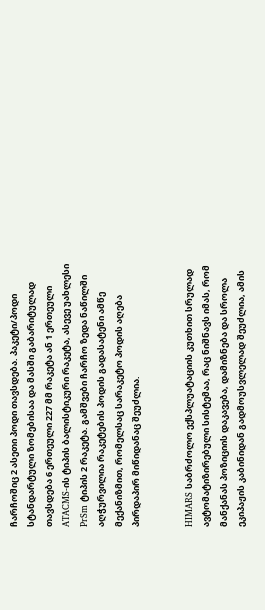ჩარჩოშიც 2 ასეთი პოდი თავსდება. პაკეტი/პოდი სტანდარტული ზომებისაა და მასში გაბარიტულად თავსდება 6 ერთეული 227 მმ რაკეტა ან 1 ერთეული ATACMS-ის ტიპის ბალისტიკური რაკეტა, ასევე უახლესი PrSm ტიპის 2 რაკეტა. გამშვები ჩარჩო ზედა ნაწილში აღჭურვილია რაკეტების პოდის გადასატენი ამწე მექანიზმით, რომელსაც სარაკეტო პოდის აღება პირდაპირ მიწიდანაც შეუძლია.


HIMARS საბრძოლო ექსპლუატაციის კუთხით სრულად ავტომატიზირებული სისტემაა, რაც ნიშნავს იმას, რომ მანქანას პოზიციის დაკავება, დამიზნება და სროლა ეკიპაჟის კაბინიდან გადმოუსვლელად შეუძლია, ამის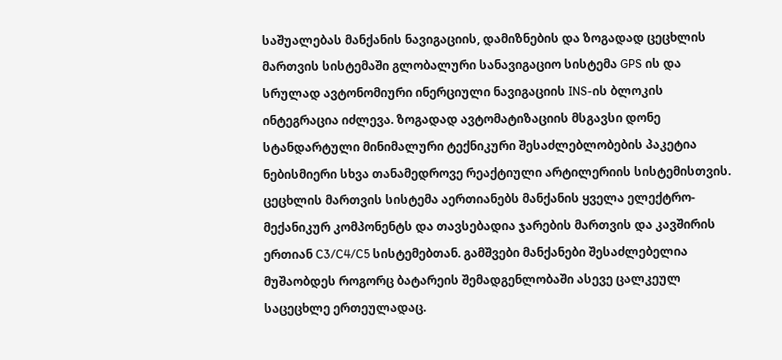საშუალებას მანქანის ნავიგაციის, დამიზნების და ზოგადად ცეცხლის მართვის სისტემაში გლობალური სანავიგაციო სისტემა GPS ის და სრულად ავტონომიური ინერციული ნავიგაციის INS-ის ბლოკის ინტეგრაცია იძლევა. ზოგადად ავტომატიზაციის მსგავსი დონე სტანდარტული მინიმალური ტექნიკური შესაძლებლობების პაკეტია ნებისმიერი სხვა თანამედროვე რეაქტიული არტილერიის სისტემისთვის.
ცეცხლის მართვის სისტემა აერთიანებს მანქანის ყველა ელექტრო-მექანიკურ კომპონენტს და თავსებადია ჯარების მართვის და კავშირის ერთიან C3/C4/C5 სისტემებთან. გამშვები მანქანები შესაძლებელია მუშაობდეს როგორც ბატარეის შემადგენლობაში ასევე ცალკეულ საცეცხლე ერთეულადაც.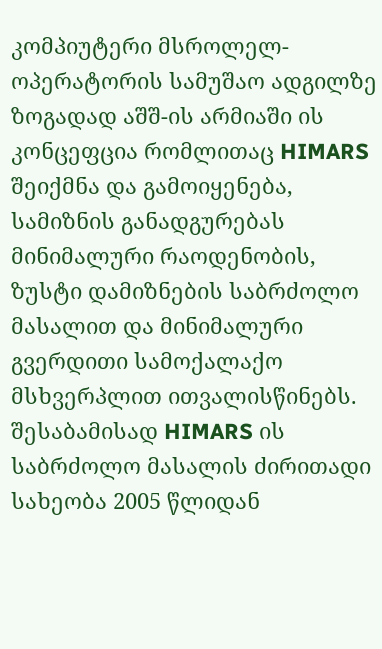კომპიუტერი მსროლელ-ოპერატორის სამუშაო ადგილზე
ზოგადად აშშ-ის არმიაში ის კონცეფცია რომლითაც HIMARS შეიქმნა და გამოიყენება, სამიზნის განადგურებას მინიმალური რაოდენობის, ზუსტი დამიზნების საბრძოლო მასალით და მინიმალური გვერდითი სამოქალაქო მსხვერპლით ითვალისწინებს. შესაბამისად HIMARS ის საბრძოლო მასალის ძირითადი სახეობა 2005 წლიდან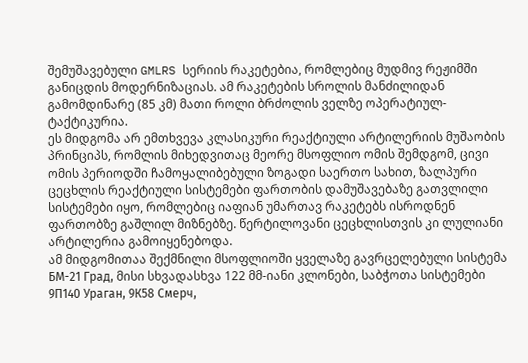შემუშავებული GMLRS სერიის რაკეტებია, რომლებიც მუდმივ რეჟიმში განიცდის მოდერნიზაციას. ამ რაკეტების სროლის მანძილიდან გამომდინარე (85 კმ) მათი როლი ბრძოლის ველზე ოპერატიულ-ტაქტიკურია.
ეს მიდგომა არ ემთხვევა კლასიკური რეაქტიული არტილერიის მუშაობის პრინციპს, რომლის მიხედვითაც მეორე მსოფლიო ომის შემდგომ, ცივი ომის პერიოდში ჩამოყალიბებული ზოგადი საერთო სახით, ზალპური ცეცხლის რეაქტიული სისტემები ფართობის დამუშავებაზე გათვლილი სისტემები იყო, რომლებიც იაფიან უმართავ რაკეტებს ისროდნენ ფართობზე გაშლილ მიზნებზე. წერტილოვანი ცეცხლისთვის კი ლულიანი არტილერია გამოიყენებოდა.
ამ მიდგომითაა შექმნილი მსოფლიოში ყველაზე გავრცელებული სისტემა БМ-21 Град, მისი სხვადასხვა 122 მმ-იანი კლონები, საბჭოთა სისტემები 9П140 Ураган, 9К58 Смерч,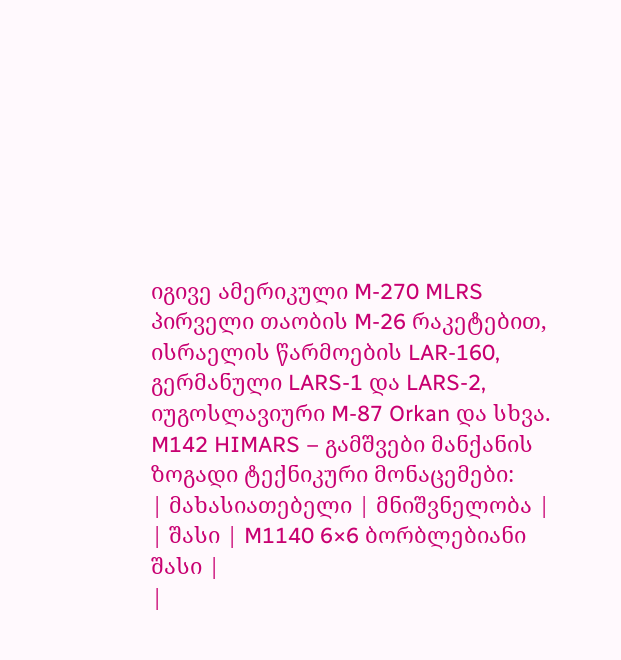იგივე ამერიკული M-270 MLRS პირველი თაობის M-26 რაკეტებით, ისრაელის წარმოების LAR-160, გერმანული LARS-1 და LARS-2, იუგოსლავიური M-87 Orkan და სხვა.
M142 HIMARS – გამშვები მანქანის ზოგადი ტექნიკური მონაცემები:
| მახასიათებელი | მნიშვნელობა |
| შასი | M1140 6×6 ბორბლებიანი შასი |
|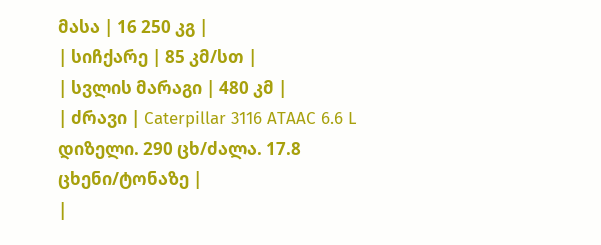მასა | 16 250 კგ |
| სიჩქარე | 85 კმ/სთ |
| სვლის მარაგი | 480 კმ |
| ძრავი | Caterpillar 3116 ATAAC 6.6 L დიზელი. 290 ცხ/ძალა. 17.8 ცხენი/ტონაზე |
|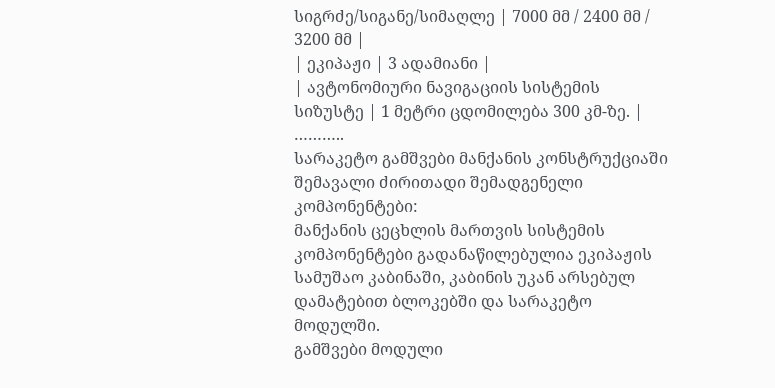სიგრძე/სიგანე/სიმაღლე | 7000 მმ / 2400 მმ / 3200 მმ |
| ეკიპაჟი | 3 ადამიანი |
| ავტონომიური ნავიგაციის სისტემის სიზუსტე | 1 მეტრი ცდომილება 300 კმ-ზე. |
………..
სარაკეტო გამშვები მანქანის კონსტრუქციაში შემავალი ძირითადი შემადგენელი კომპონენტები:
მანქანის ცეცხლის მართვის სისტემის კომპონენტები გადანაწილებულია ეკიპაჟის სამუშაო კაბინაში, კაბინის უკან არსებულ დამატებით ბლოკებში და სარაკეტო მოდულში.
გამშვები მოდული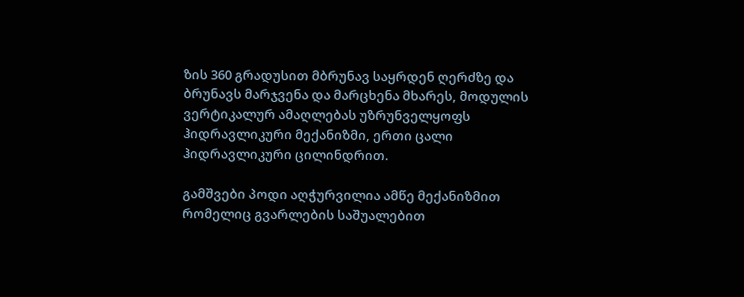ზის 360 გრადუსით მბრუნავ საყრდენ ღერძზე და ბრუნავს მარჯვენა და მარცხენა მხარეს, მოდულის ვერტიკალურ ამაღლებას უზრუნველყოფს ჰიდრავლიკური მექანიზმი, ერთი ცალი ჰიდრავლიკური ცილინდრით.

გამშვები პოდი აღჭურვილია ამწე მექანიზმით რომელიც გვარლების საშუალებით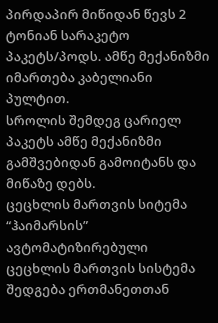პირდაპირ მიწიდან წევს 2 ტონიან სარაკეტო პაკეტს/პოდს. ამწე მექანიზმი იმართება კაბელიანი პულტით.
სროლის შემდეგ ცარიელ პაკეტს ამწე მექანიზმი გამშვებიდან გამოიტანს და მიწაზე დებს.
ცეცხლის მართვის სიტემა
“ჰაიმარსის” ავტომატიზირებული ცეცხლის მართვის სისტემა შედგება ერთმანეთთან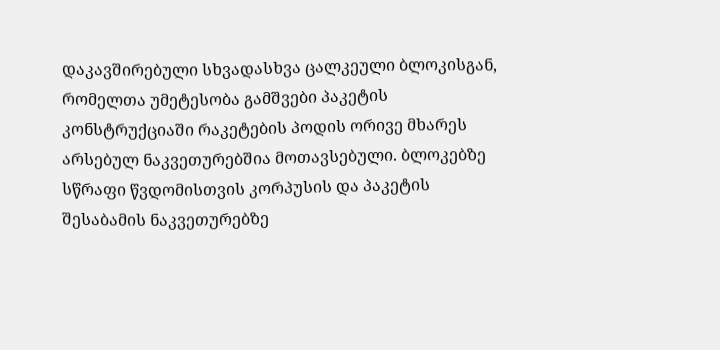დაკავშირებული სხვადასხვა ცალკეული ბლოკისგან, რომელთა უმეტესობა გამშვები პაკეტის კონსტრუქციაში რაკეტების პოდის ორივე მხარეს არსებულ ნაკვეთურებშია მოთავსებული. ბლოკებზე სწრაფი წვდომისთვის კორპუსის და პაკეტის შესაბამის ნაკვეთურებზე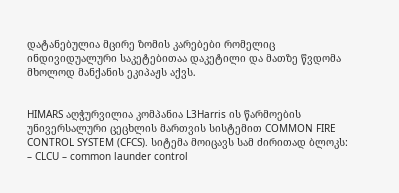დატანებულია მცირე ზომის კარებები რომელიც ინდივიდუალური საკეტებითაა დაკეტილი და მათზე წვდომა მხოლოდ მანქანის ეკიპაჟს აქვს.


HIMARS აღჭურვილია კომპანია L3Harris ის წარმოების უნივერსალური ცეცხლის მართვის სისტემით COMMON FIRE CONTROL SYSTEM (CFCS). სიტემა მოიცავს სამ ძირითად ბლოკს:
– CLCU – common launder control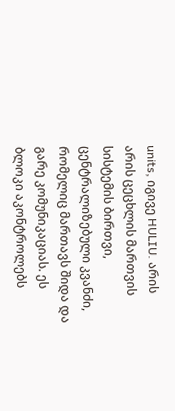units, იგივე HULIU. არის არის ცეცხლის მართვის სისტემის ბირთვი, ცენტრალიზებული კვანძი, რომელიც მართავს შიდა და გარე კომუნიკაციას. ეს ბლოკი აკონტროლებს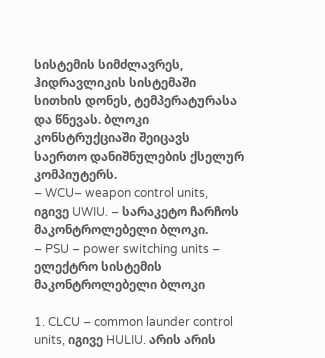სისტემის სიმძლავრეს, ჰიდრავლიკის სისტემაში სითხის დონეს, ტემპერატურასა და წნევას. ბლოკი კონსტრუქციაში შეიცავს საერთო დანიშნულების ქსელურ კომპიუტერს.
– WCU– weapon control units, იგივე UWIU. – სარაკეტო ჩარჩოს მაკონტროლებელი ბლოკი.
– PSU – power switching units – ელექტრო სისტემის მაკონტროლებელი ბლოკი

1. CLCU – common launder control units, იგივე HULIU. არის არის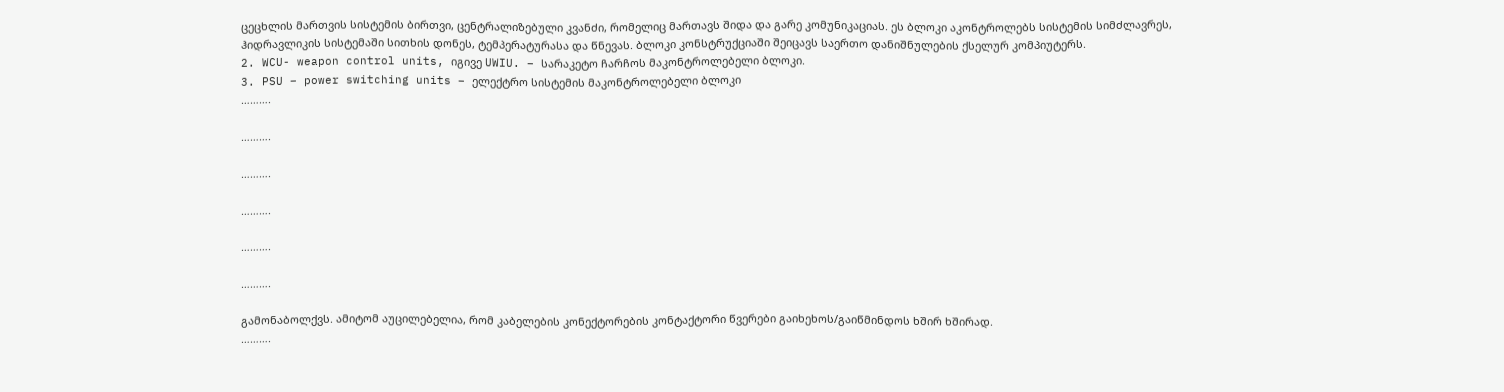ცეცხლის მართვის სისტემის ბირთვი, ცენტრალიზებული კვანძი, რომელიც მართავს შიდა და გარე კომუნიკაციას. ეს ბლოკი აკონტროლებს სისტემის სიმძლავრეს, ჰიდრავლიკის სისტემაში სითხის დონეს, ტემპერატურასა და წნევას. ბლოკი კონსტრუქციაში შეიცავს საერთო დანიშნულების ქსელურ კომპიუტერს.
2. WCU- weapon control units, იგივე UWIU. – სარაკეტო ჩარჩოს მაკონტროლებელი ბლოკი.
3. PSU – power switching units – ელექტრო სისტემის მაკონტროლებელი ბლოკი
……….

……….

……….

……….

……….

……….

გამონაბოლქვს. ამიტომ აუცილებელია, რომ კაბელების კონექტორების კონტაქტორი წვერები გაიხეხოს/გაიწმინდოს ხშირ ხშირად.
……….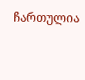ჩართულია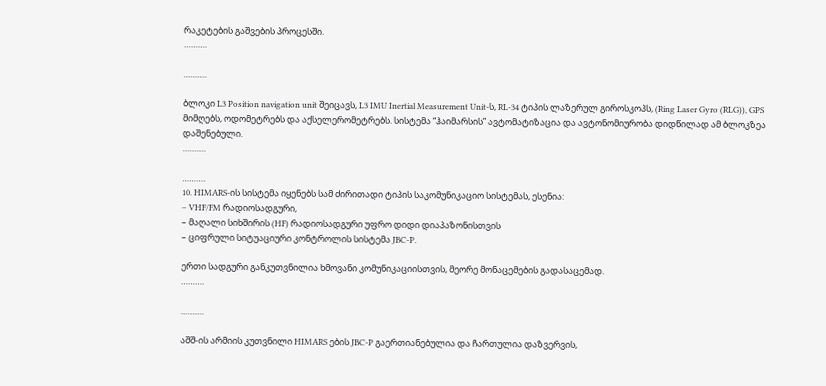რაკეტების გაშვების პროცესში.
……….

……….

ბლოკი L3 Position navigation unit შეიცავს, L3 IMU Inertial Measurement Unit-ს, RL-34 ტიპის ლაზერულ გიროსკოპს, (Ring Laser Gyro (RLG)), GPS მიმღებს, ოდომეტრებს და აქსელერომეტრებს. სისტემა “ჰაიმარსის” ავტომატიზაცია და ავტონომიურობა დიდწილად ამ ბლოკზეა დაშენებული.
……….

……….
10. HIMARS-ის სისტემა იყენებს სამ ძირითადი ტიპის საკომუნიკაციო სისტემას, ესენია:
– VHF/FM რადიოსადგური,
– მაღალი სიხშირის (HF) რადიოსადგური უფრო დიდი დიაპაზონისთვის
– ციფრული სიტუაციური კონტროლის სისტემა JBC-P.

ერთი სადგური განკუთვნილია ხმოვანი კომუნიკაციისთვის, მეორე მონაცემების გადასაცემად.
……….

……….

აშშ-ის არმიის კუთვნილი HIMARS ების JBC-P გაერთიანებულია და ჩართულია დაზვერვის,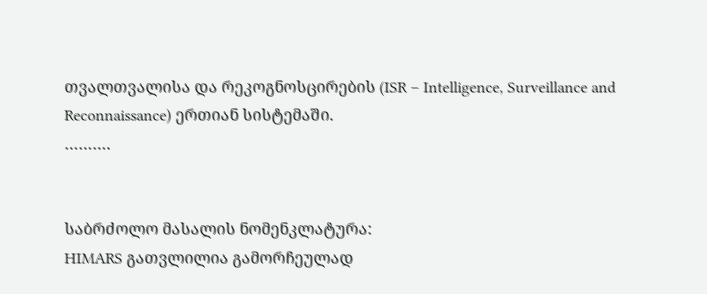თვალთვალისა და რეკოგნოსცირების (ISR – Intelligence, Surveillance and Reconnaissance) ერთიან სისტემაში.
……….


საბრძოლო მასალის ნომენკლატურა:
HIMARS გათვლილია გამორჩეულად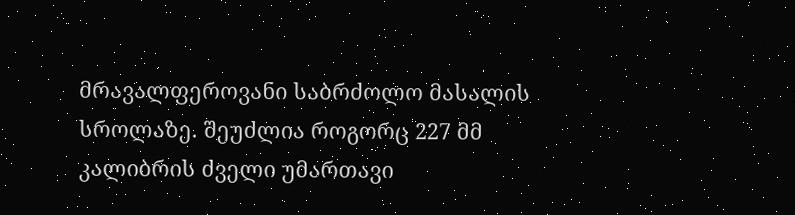მრავალფეროვანი საბრძოლო მასალის სროლაზე. შეუძლია როგორც 227 მმ კალიბრის ძველი უმართავი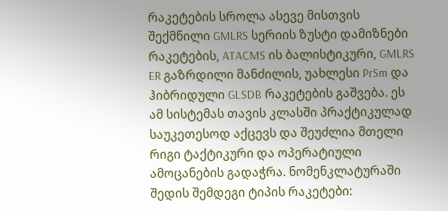რაკეტების სროლა ასევე მისთვის შექმნილი GMLRS სერიის ზუსტი დამიზნები რაკეტების, ATACMS ის ბალისტიკური, GMLRS ER გაზრდილი მანძილის, უახლესი PrSm და ჰიბრიდული GLSDB რაკეტების გაშვება. ეს ამ სისტემას თავის კლასში პრაქტიკულად საუკეთესოდ აქცევს და შეუძლია მთელი რიგი ტაქტიკური და ოპერატიული ამოცანების გადაჭრა. ნომენკლატურაში შედის შემდეგი ტიპის რაკეტები: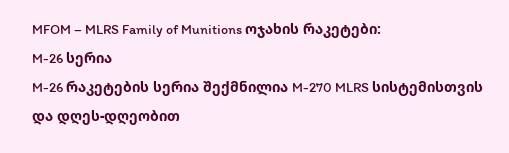MFOM – MLRS Family of Munitions ოჯახის რაკეტები:
M-26 სერია
M-26 რაკეტების სერია შექმნილია M-270 MLRS სისტემისთვის და დღეს-დღეობით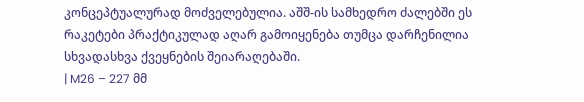კონცეპტუალურად მოძველებულია. აშშ-ის სამხედრო ძალებში ეს რაკეტები პრაქტიკულად აღარ გამოიყენება თუმცა დარჩენილია სხვადასხვა ქვეყნების შეიარაღებაში.
| M26 – 227 მმ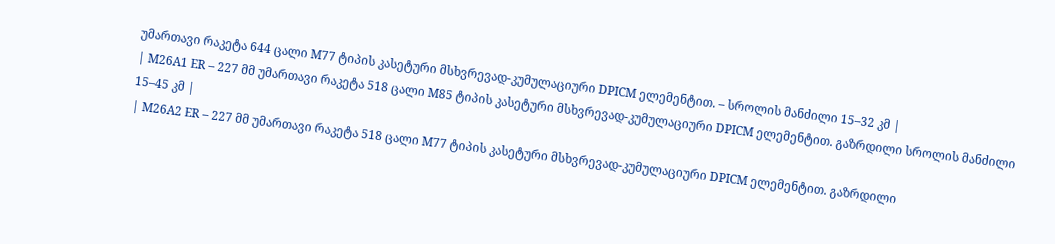უმართავი რაკეტა 644 ცალი M77 ტიპის კასეტური მსხვრევად-კუმულაციური DPICM ელემენტით. – სროლის მანძილი 15–32 კმ |
| M26A1 ER – 227 მმ უმართავი რაკეტა 518 ცალი M85 ტიპის კასეტური მსხვრევად-კუმულაციური DPICM ელემენტით. გაზრდილი სროლის მანძილი 15–45 კმ |
| M26A2 ER – 227 მმ უმართავი რაკეტა 518 ცალი M77 ტიპის კასეტური მსხვრევად-კუმულაციური DPICM ელემენტით. გაზრდილი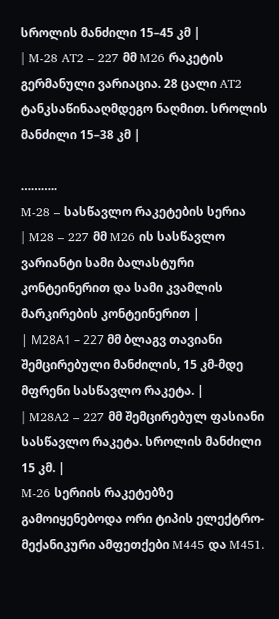სროლის მანძილი 15–45 კმ |
| M-28 AT2 – 227 მმ M26 რაკეტის გერმანული ვარიაცია. 28 ცალი AT2 ტანკსაწინააღმდეგო ნაღმით. სროლის მანძილი 15–38 კმ |

………..
M-28 – სასწავლო რაკეტების სერია
| M28 – 227 მმ M26 ის სასწავლო ვარიანტი სამი ბალასტური კონტეინერით და სამი კვამლის მარკირების კონტეინერით |
| М28А1 – 227 მმ ბლაგვ თავიანი შემცირებული მანძილის, 15 კმ-მდე მფრენი სასწავლო რაკეტა. |
| M28A2 – 227 მმ შემცირებულ ფასიანი სასწავლო რაკეტა. სროლის მანძილი 15 კმ. |
M-26 სერიის რაკეტებზე გამოიყენებოდა ორი ტიპის ელექტრო-მექანიკური ამფეთქები M445 და M451.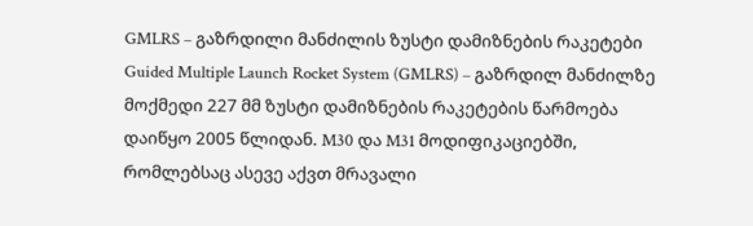GMLRS – გაზრდილი მანძილის ზუსტი დამიზნების რაკეტები
Guided Multiple Launch Rocket System (GMLRS) – გაზრდილ მანძილზე მოქმედი 227 მმ ზუსტი დამიზნების რაკეტების წარმოება დაიწყო 2005 წლიდან. M30 და M31 მოდიფიკაციებში, რომლებსაც ასევე აქვთ მრავალი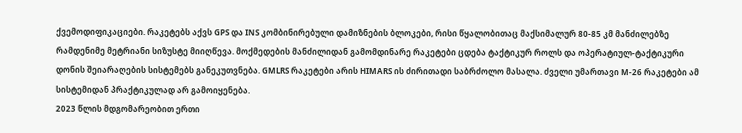ქვემოდიფიკაციები. რაკეტებს აქვს GPS და INS კომბინირებული დამიზნების ბლოკები, რისი წყალობითაც მაქსიმალურ 80-85 კმ მანძილებზე რამდენიმე მეტრიანი სიზუსტე მიიღწევა. მოქმედების მანძილიდან გამომდინარე რაკეტები ცდება ტაქტიკურ როლს და ოპერატიულ-ტაქტიკური დონის შეიარაღების სისტემებს განეკუთვნება. GMLRS რაკეტები არის HIMARS ის ძირითადი საბრძოლო მასალა. ძველი უმართავი M-26 რაკეტები ამ სისტემიდან პრაქტიკულად არ გამოიყენება.
2023 წლის მდგომარეობით ერთი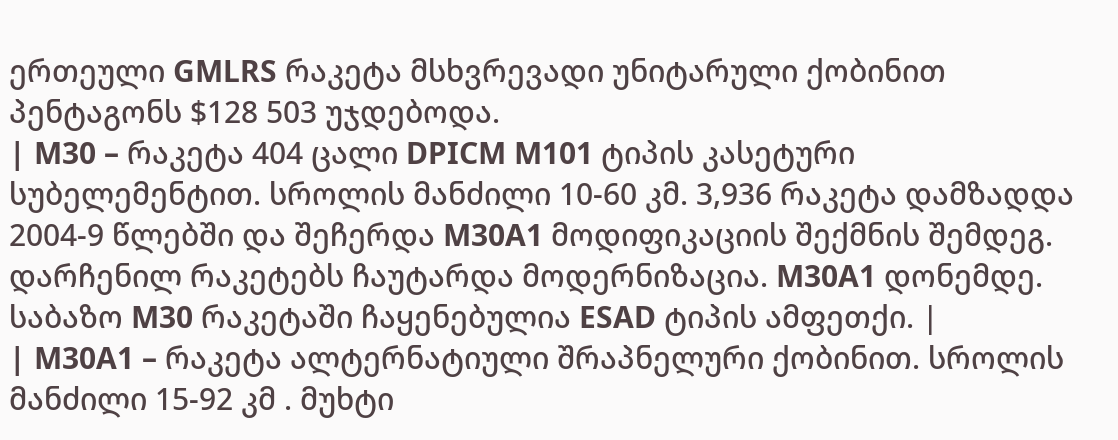ერთეული GMLRS რაკეტა მსხვრევადი უნიტარული ქობინით პენტაგონს $128 503 უჯდებოდა.
| M30 – რაკეტა 404 ცალი DPICM M101 ტიპის კასეტური სუბელემენტით. სროლის მანძილი 10-60 კმ. 3,936 რაკეტა დამზადდა 2004-9 წლებში და შეჩერდა M30A1 მოდიფიკაციის შექმნის შემდეგ. დარჩენილ რაკეტებს ჩაუტარდა მოდერნიზაცია. M30A1 დონემდე. საბაზო M30 რაკეტაში ჩაყენებულია ESAD ტიპის ამფეთქი. |
| M30A1 – რაკეტა ალტერნატიული შრაპნელური ქობინით. სროლის მანძილი 15-92 კმ . მუხტი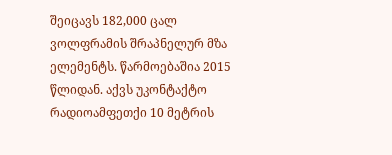შეიცავს 182,000 ცალ ვოლფრამის შრაპნელურ მზა ელემენტს. წარმოებაშია 2015 წლიდან. აქვს უკონტაქტო რადიოამფეთქი 10 მეტრის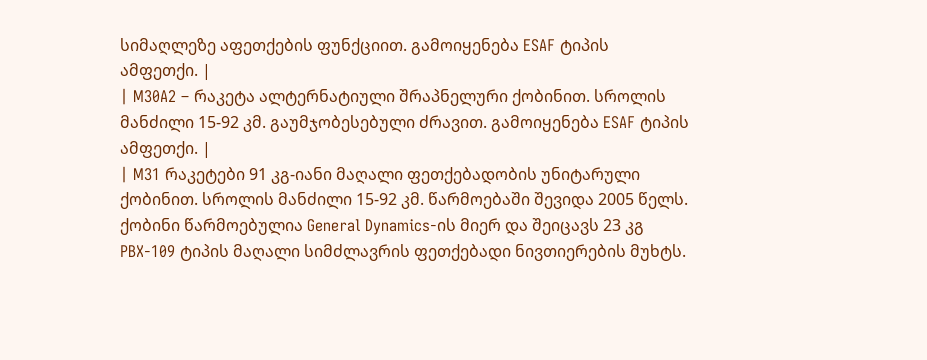სიმაღლეზე აფეთქების ფუნქციით. გამოიყენება ESAF ტიპის ამფეთქი. |
| M30A2 – რაკეტა ალტერნატიული შრაპნელური ქობინით. სროლის მანძილი 15-92 კმ. გაუმჯობესებული ძრავით. გამოიყენება ESAF ტიპის ამფეთქი. |
| M31 რაკეტები 91 კგ-იანი მაღალი ფეთქებადობის უნიტარული ქობინით. სროლის მანძილი 15-92 კმ. წარმოებაში შევიდა 2005 წელს. ქობინი წარმოებულია General Dynamics-ის მიერ და შეიცავს 23 კგ PBX-109 ტიპის მაღალი სიმძლავრის ფეთქებადი ნივთიერების მუხტს.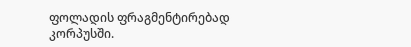ფოლადის ფრაგმენტირებად კორპუსში.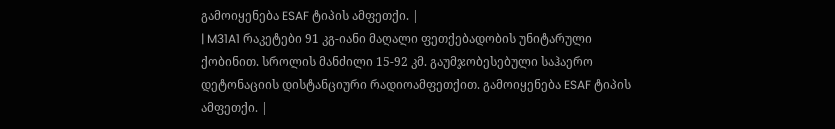გამოიყენება ESAF ტიპის ამფეთქი. |
| M31A1 რაკეტები 91 კგ-იანი მაღალი ფეთქებადობის უნიტარული ქობინით. სროლის მანძილი 15-92 კმ. გაუმჯობესებული საჰაერო დეტონაციის დისტანციური რადიოამფეთქით. გამოიყენება ESAF ტიპის ამფეთქი. |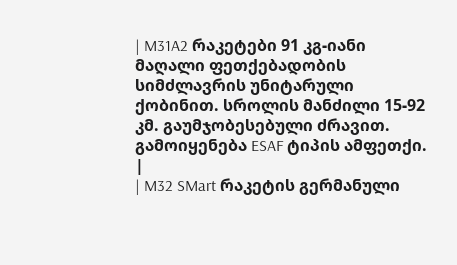| M31A2 რაკეტები 91 კგ-იანი მაღალი ფეთქებადობის სიმძლავრის უნიტარული ქობინით. სროლის მანძილი 15-92 კმ. გაუმჯობესებული ძრავით. გამოიყენება ESAF ტიპის ამფეთქი. |
| M32 SMart რაკეტის გერმანული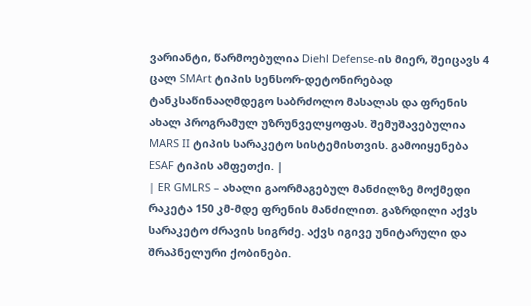ვარიანტი, წარმოებულია Diehl Defense-ის მიერ, შეიცავს 4 ცალ SMArt ტიპის სენსორ-დეტონირებად ტანკსაწინააღმდეგო საბრძოლო მასალას და ფრენის ახალ პროგრამულ უზრუნველყოფას. შემუშავებულია MARS II ტიპის სარაკეტო სისტემისთვის. გამოიყენება ESAF ტიპის ამფეთქი. |
| ER GMLRS – ახალი გაორმაგებულ მანძილზე მოქმედი რაკეტა 150 კმ-მდე ფრენის მანძილით. გაზრდილი აქვს სარაკეტო ძრავის სიგრძე. აქვს იგივე უნიტარული და შრაპნელური ქობინები.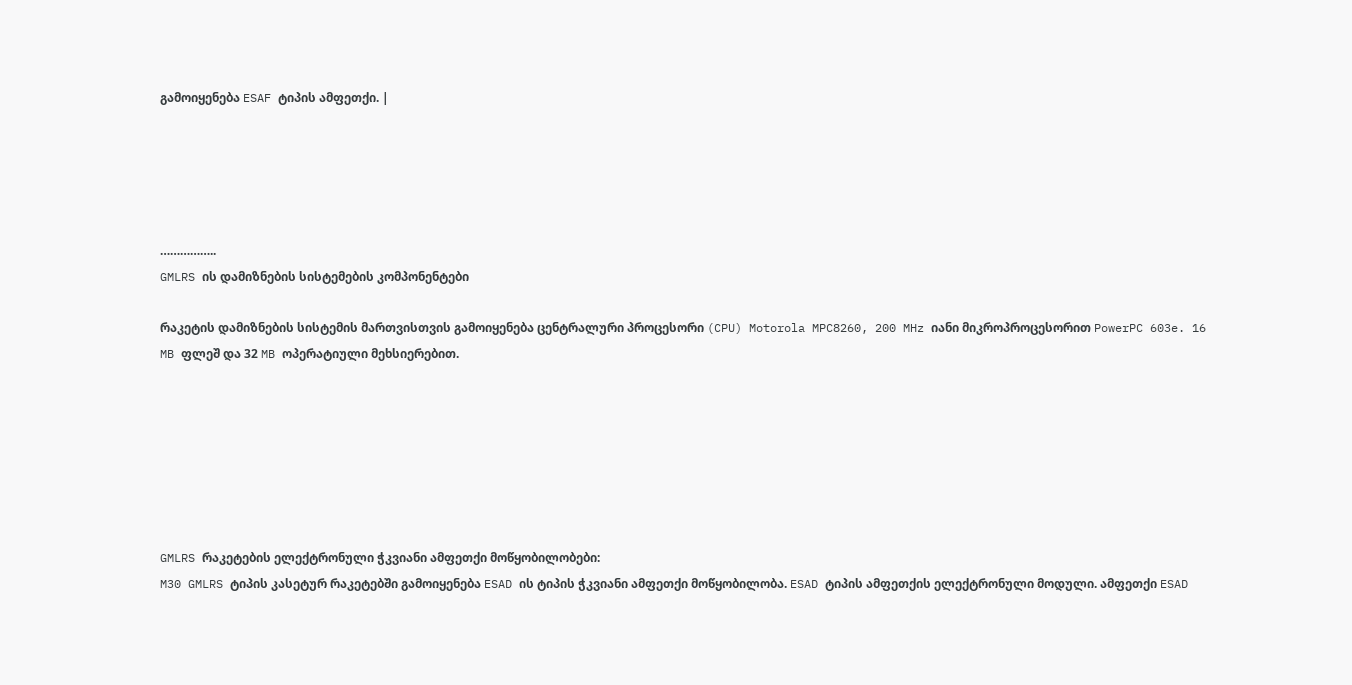გამოიყენება ESAF ტიპის ამფეთქი. |





……………..
GMLRS ის დამიზნების სისტემების კომპონენტები

რაკეტის დამიზნების სისტემის მართვისთვის გამოიყენება ცენტრალური პროცესორი (CPU) Motorola MPC8260, 200 MHz იანი მიკროპროცესორით PowerPC 603e. 16 MB ფლეშ და 32 MB ოპერატიული მეხსიერებით.







GMLRS რაკეტების ელექტრონული ჭკვიანი ამფეთქი მოწყობილობები:
M30 GMLRS ტიპის კასეტურ რაკეტებში გამოიყენება ESAD ის ტიპის ჭკვიანი ამფეთქი მოწყობილობა. ESAD ტიპის ამფეთქის ელექტრონული მოდული. ამფეთქი ESAD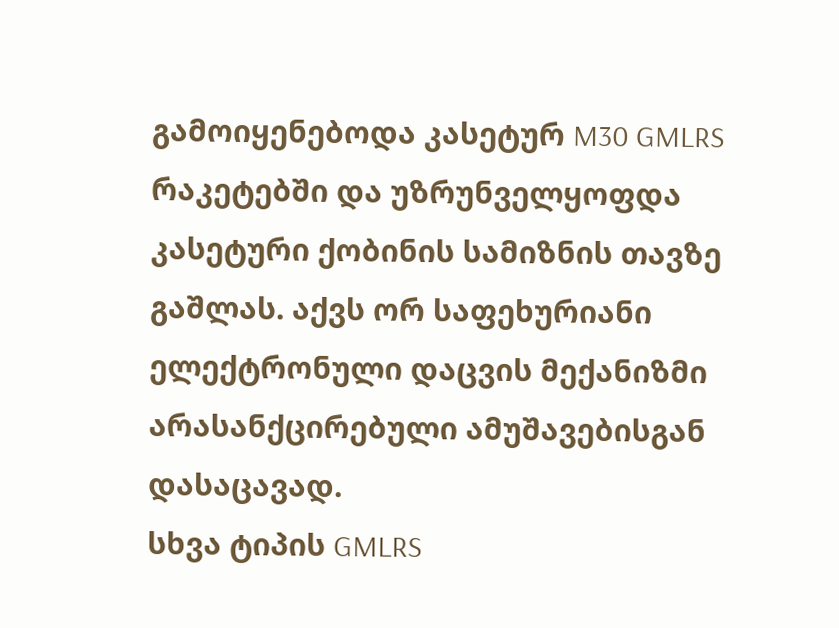გამოიყენებოდა კასეტურ M30 GMLRS რაკეტებში და უზრუნველყოფდა კასეტური ქობინის სამიზნის თავზე გაშლას. აქვს ორ საფეხურიანი ელექტრონული დაცვის მექანიზმი არასანქცირებული ამუშავებისგან დასაცავად.
სხვა ტიპის GMLRS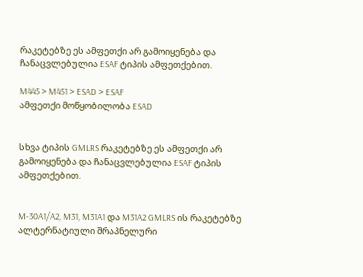რაკეტებზე ეს ამფეთქი არ გამოიყენება და ჩანაცვლებულია ESAF ტიპის ამფეთქებით.

M445 > M451 > ESAD > ESAF
ამფეთქი მოწყობილობა ESAD


სხვა ტიპის GMLRS რაკეტებზე ეს ამფეთქი არ გამოიყენება და ჩანაცვლებულია ESAF ტიპის ამფეთქებით.


M-30A1/A2, M31, M31A1 და M31A2 GMLRS ის რაკეტებზე ალტერნატიული შრაპნელური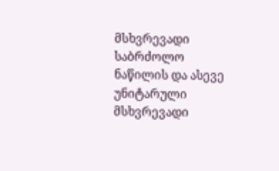მსხვრევადი საბრძოლო ნაწილის და ასევე უნიტარული მსხვრევადი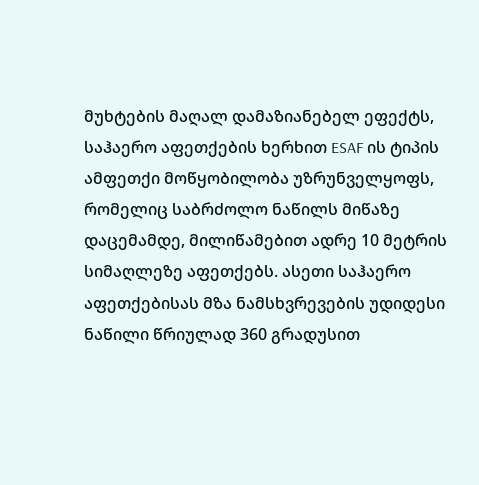მუხტების მაღალ დამაზიანებელ ეფექტს, საჰაერო აფეთქების ხერხით ESAF ის ტიპის ამფეთქი მოწყობილობა უზრუნველყოფს, რომელიც საბრძოლო ნაწილს მიწაზე დაცემამდე, მილიწამებით ადრე 10 მეტრის სიმაღლეზე აფეთქებს. ასეთი საჰაერო აფეთქებისას მზა ნამსხვრევების უდიდესი ნაწილი წრიულად 360 გრადუსით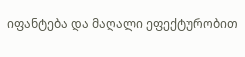იფანტება და მაღალი ეფექტურობით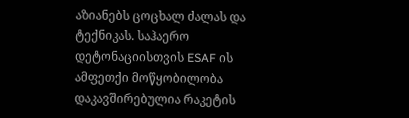აზიანებს ცოცხალ ძალას და ტექნიკას. საჰაერო დეტონაციისთვის ESAF ის ამფეთქი მოწყობილობა დაკავშირებულია რაკეტის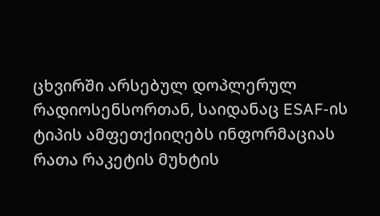ცხვირში არსებულ დოპლერულ რადიოსენსორთან, საიდანაც ESAF-ის ტიპის ამფეთქიიღებს ინფორმაციას რათა რაკეტის მუხტის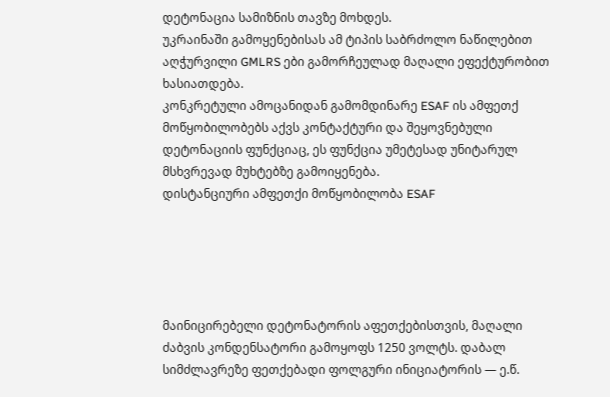დეტონაცია სამიზნის თავზე მოხდეს.
უკრაინაში გამოყენებისას ამ ტიპის საბრძოლო ნაწილებით აღჭურვილი GMLRS ები გამორჩეულად მაღალი ეფექტურობით ხასიათდება.
კონკრეტული ამოცანიდან გამომდინარე ESAF ის ამფეთქ მოწყობილობებს აქვს კონტაქტური და შეყოვნებული დეტონაციის ფუნქციაც, ეს ფუნქცია უმეტესად უნიტარულ მსხვრევად მუხტებზე გამოიყენება.
დისტანციური ამფეთქი მოწყობილობა ESAF





მაინიცირებელი დეტონატორის აფეთქებისთვის, მაღალი ძაბვის კონდენსატორი გამოყოფს 1250 ვოლტს. დაბალ სიმძლავრეზე ფეთქებადი ფოლგური ინიციატორის — ე.წ.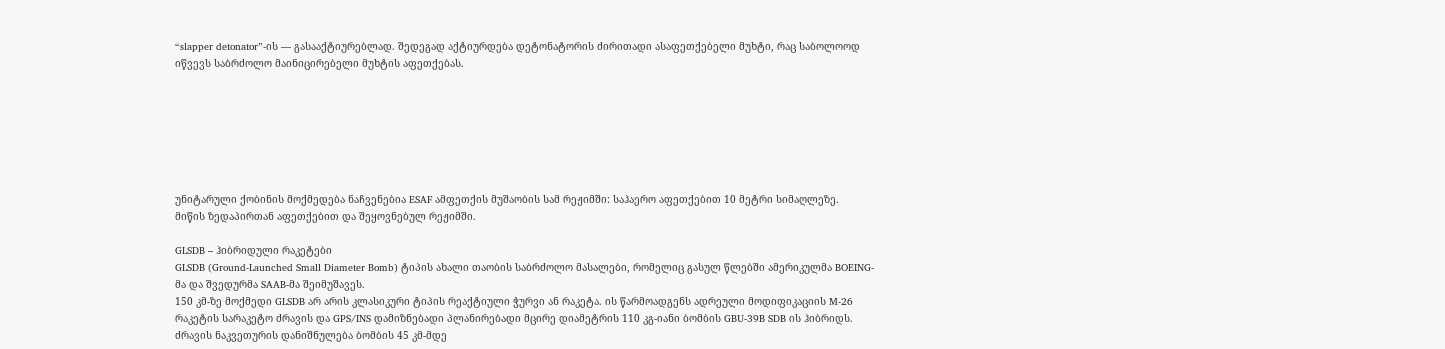“slapper detonator”-ის — გასააქტიურებლად. შედეგად აქტიურდება დეტონატორის ძირითადი ასაფეთქებელი მუხტი, რაც საბოლოოდ იწვევს საბრძოლო მაინიცირებელი მუხტის აფეთქებას.







უნიტარული ქობინის მოქმედება ნაჩვენებია ESAF ამფეთქის მუშაობის სამ რეჟიმში: საჰაერო აფეთქებით 10 მეტრი სიმაღლეზე.
მიწის ზედაპირთან აფეთქებით და შეყოვნებულ რეჟიმში.

GLSDB – ჰიბრიდული რაკეტები
GLSDB (Ground-Launched Small Diameter Bomb) ტიპის ახალი თაობის საბრძოლო მასალები, რომელიც გასულ წლებში ამერიკულმა BOEING-მა და შვედურმა SAAB-მა შეიმუშავეს.
150 კმ-ზე მოქმედი GLSDB არ არის კლასიკური ტიპის რეაქტიული ჭურვი ან რაკეტა. ის წარმოადგენს ადრეული მოდიფიკაციის M-26 რაკეტის სარაკეტო ძრავის და GPS/INS დამიზნებადი პლანირებადი მცირე დიამეტრის 110 კგ-იანი ბომბის GBU-39B SDB ის ჰიბრიდს.
ძრავის ნაკვეთურის დანიშნულება ბომბის 45 კმ-მდე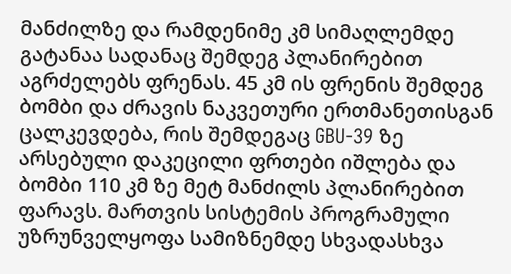მანძილზე და რამდენიმე კმ სიმაღლემდე გატანაა სადანაც შემდეგ პლანირებით აგრძელებს ფრენას. 45 კმ ის ფრენის შემდეგ ბომბი და ძრავის ნაკვეთური ერთმანეთისგან ცალკევდება, რის შემდეგაც GBU-39 ზე არსებული დაკეცილი ფრთები იშლება და ბომბი 110 კმ ზე მეტ მანძილს პლანირებით ფარავს. მართვის სისტემის პროგრამული უზრუნველყოფა სამიზნემდე სხვადასხვა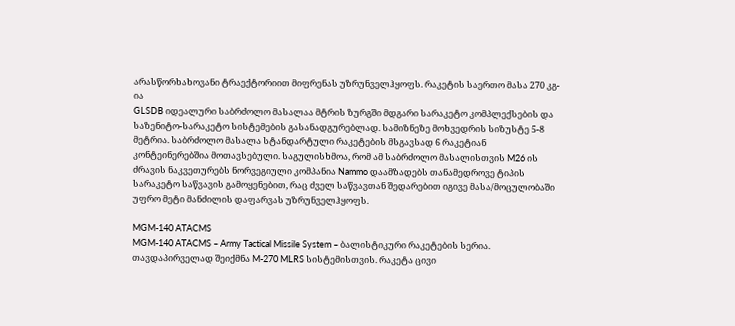არასწორხახოვანი ტრაექტორიით მიფრენას უზრუნველჰყოფს. რაკეტის საერთო მასა 270 კგ-ია
GLSDB იდეალური საბრძოლო მასალაა მტრის ზურგში მდგარი სარაკეტო კომპლექსების და საზენიტო-სარაკეტო სისტემების გასანადგურებლად. სამიზნეზე მოხვედრის სიზუსტე 5-8 მეტრია. საბრძოლო მასალა სტანდარტული რაკეტების მსგავსად 6 რაკეტიან კონტეინერებშია მოთავსებული. საგულისხმოა, რომ ამ საბრძოლო მასალისთვის M26 ის ძრავის ნაკვეთურებს ნორვეგიული კომპანია Nammo დაამზადებს თანამედროვე ტიპის სარაკეტო საწვავის გამოყენებით, რაც ძველ საწვავთან შედარებით იგივე მასა/მოცულობაში უფრო მეტი მანძილის დაფარვას უზრუნველჰყოფს.

MGM-140 ATACMS
MGM-140 ATACMS – Army Tactical Missile System – ბალისტიკური რაკეტების სერია. თავდაპირველად შეიქმნა M-270 MLRS სისტემისთვის. რაკეტა ცივი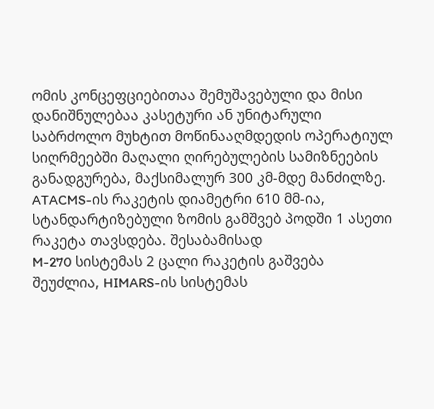ომის კონცეფციებითაა შემუშავებული და მისი დანიშნულებაა კასეტური ან უნიტარული საბრძოლო მუხტით მოწინააღმდედის ოპერატიულ სიღრმეებში მაღალი ღირებულების სამიზნეების განადგურება, მაქსიმალურ 300 კმ-მდე მანძილზე. ATACMS-ის რაკეტის დიამეტრი 610 მმ-ია, სტანდარტიზებული ზომის გამშვებ პოდში 1 ასეთი რაკეტა თავსდება. შესაბამისად
M-270 სისტემას 2 ცალი რაკეტის გაშვება შეუძლია, HIMARS-ის სისტემას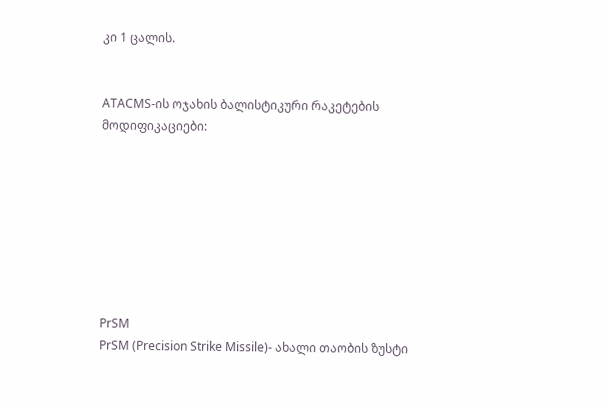კი 1 ცალის.


ATACMS-ის ოჯახის ბალისტიკური რაკეტების მოდიფიკაციები:








PrSM
PrSM (Precision Strike Missile)- ახალი თაობის ზუსტი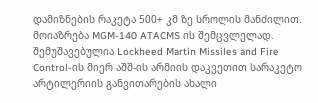დამიზნების რაკეტა 500+ კმ ზე სროლის მანძილით. მოიაზრება MGM-140 ATACMS ის შემცვლელად. შემუშავებულია Lockheed Martin Missiles and Fire Control-ის მიერ აშშ-ის არმიის დაკვეთით სარაკეტო არტილერიის განვითარების ახალი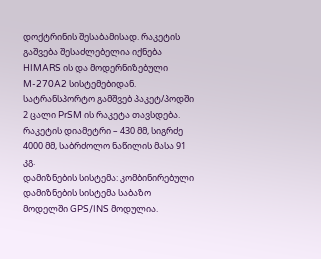დოქტრინის შესაბამისად. რაკეტის გაშვება შესაძლებელია იქნება HIMARS ის და მოდერნიზებული
M-270A2 სისტემებიდან. სატრანსპორტო გამშვებ პაკეტ/პოდში 2 ცალი PrSM ის რაკეტა თავსდება.
რაკეტის დიამეტრი – 430 მმ, სიგრძე 4000 მმ, საბრძოლო ნაწილის მასა 91 კგ.
დამიზნების სისტემა: კომბინირებული დამიზნების სისტემა საბაზო მოდელში GPS/INS მოდულია.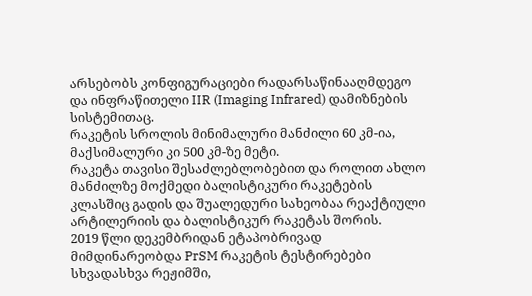არსებობს კონფიგურაციები რადარსაწინააღმდეგო და ინფრაწითელი IIR (Imaging Infrared) დამიზნების სისტემითაც.
რაკეტის სროლის მინიმალური მანძილი 60 კმ-ია, მაქსიმალური კი 500 კმ-ზე მეტი.
რაკეტა თავისი შესაძლებლობებით და როლით ახლო მანძილზე მოქმედი ბალისტიკური რაკეტების კლასშიც გადის და შუალედური სახეობაა რეაქტიული არტილერიის და ბალისტიკურ რაკეტას შორის.
2019 წლი დეკემბრიდან ეტაპობრივად მიმდინარეობდა PrSM რაკეტის ტესტირებები სხვადასხვა რეჟიმში,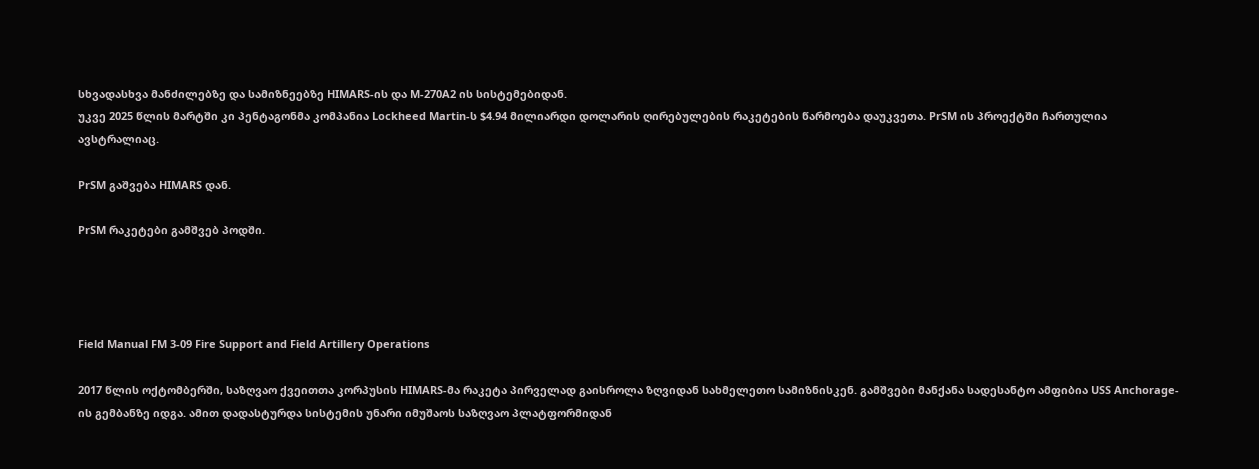სხვადასხვა მანძილებზე და სამიზნეებზე HIMARS-ის და M-270A2 ის სისტემებიდან.
უკვე 2025 წლის მარტში კი პენტაგონმა კომპანია Lockheed Martin-ს $4.94 მილიარდი დოლარის ღირებულების რაკეტების წარმოება დაუკვეთა. PrSM ის პროექტში ჩართულია ავსტრალიაც.

PrSM გაშვება HIMARS დან.

PrSM რაკეტები გამშვებ პოდში.




Field Manual FM 3-09 Fire Support and Field Artillery Operations

2017 წლის ოქტომბერში, საზღვაო ქვეითთა კორპუსის HIMARS-მა რაკეტა პირველად გაისროლა ზღვიდან სახმელეთო სამიზნისკენ. გამშვები მანქანა სადესანტო ამფიბია USS Anchorage-ის გემბანზე იდგა. ამით დადასტურდა სისტემის უნარი იმუშაოს საზღვაო პლატფორმიდან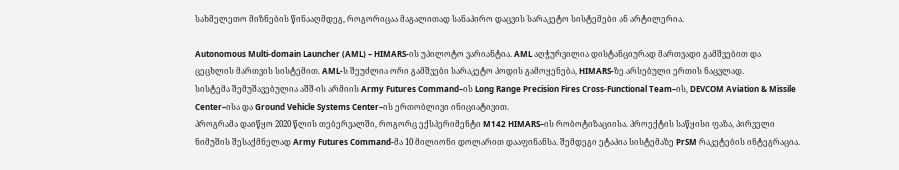სახმელეთო მიზნების წინააღმდეგ, როგორიცაა მაგალითად სანაპირო დაცვის სარაკეტო სისტემები ან არტილერია.

Autonomous Multi-domain Launcher (AML) – HIMARS-ის უპილოტო ვარიანტია. AML აღჭურვილია დისტანციურად მართვადი გამშვებით და ცეცხლის მართვის სისტემით. AML-ს შეუძლია ორი გამშვები სარაკეტო პოდის გამოყენება, HIMARS-ზე არსებული ერთის ნაცვლად.
სისტემა შემუშავებულია აშშ-ის არმიის Army Futures Command–ის Long Range Precision Fires Cross‑Functional Team–ის, DEVCOM Aviation & Missile Center–ისა და Ground Vehicle Systems Center–ის ერთობლივი ინიციატივით.
პროგრამა დაიწყო 2020 წლის თებერვალში, როგორც ექსპერიმენტი M142 HIMARS–ის რობოტიზაციისა. პროექტის საწყისი ფაზა, პირველი ნიმუშის შესაქმნელად Army Futures Command-მა 10 მილიონი დოლარით დააფინანსა. შემდეგი ეტაპია სისტემაზე PrSM რაკეტების ინტეგრაცია.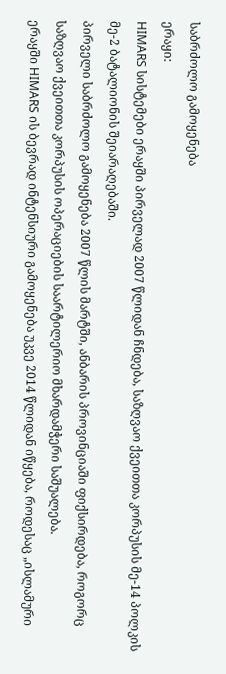საბრძოლო გამოყენება
ერაყი:
HIMARS სისტემები ერაყში პირველად 2007 წლიდან ჩნდება, საზღვაო ქვეითთა კორპუსის მე-14 პოლკის მე-2 ბატალიონის შეიარაღებაში.
პირველი საბრძოლო გამოყენება 2007 წლის მარტში, ანბარის პროვინციაში ფიქსირდება, როგორც საზღვაო ქვეითთა კორპუსის ოპერაციების საარტილერიო მხარდამჭერი საშუალება.
ერაყში HIMARS ის ბევრად ინტენსიური გამოყენება უკვე 2014 წლიდან იწყება, როდესაც „ისლამური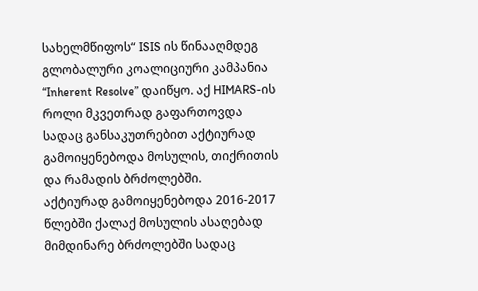სახელმწიფოს“ ISIS ის წინააღმდეგ გლობალური კოალიციური კამპანია “Inherent Resolve” დაიწყო. აქ HIMARS-ის როლი მკვეთრად გაფართოვდა სადაც განსაკუთრებით აქტიურად გამოიყენებოდა მოსულის, თიქრითის და რამადის ბრძოლებში.
აქტიურად გამოიყენებოდა 2016-2017 წლებში ქალაქ მოსულის ასაღებად მიმდინარე ბრძოლებში სადაც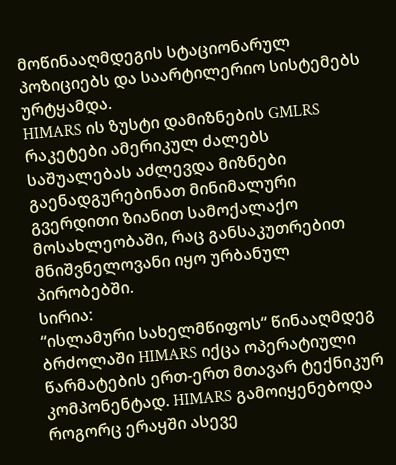მოწინააღმდეგის სტაციონარულ პოზიციებს და საარტილერიო სისტემებს ურტყამდა.
HIMARS ის ზუსტი დამიზნების GMLRS რაკეტები ამერიკულ ძალებს საშუალებას აძლევდა მიზნები გაენადგურებინათ მინიმალური გვერდითი ზიანით სამოქალაქო მოსახლეობაში, რაც განსაკუთრებით მნიშვნელოვანი იყო ურბანულ პირობებში.
სირია:
“ისლამური სახელმწიფოს“ წინააღმდეგ ბრძოლაში HIMARS იქცა ოპერატიული წარმატების ერთ-ერთ მთავარ ტექნიკურ კომპონენტად. HIMARS გამოიყენებოდა როგორც ერაყში ასევე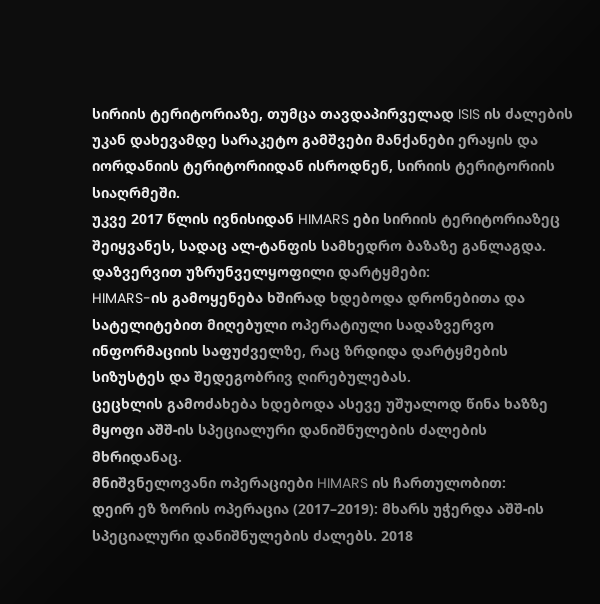სირიის ტერიტორიაზე, თუმცა თავდაპირველად ISIS ის ძალების უკან დახევამდე სარაკეტო გამშვები მანქანები ერაყის და იორდანიის ტერიტორიიდან ისროდნენ, სირიის ტერიტორიის სიაღრმეში.
უკვე 2017 წლის ივნისიდან HIMARS ები სირიის ტერიტორიაზეც შეიყვანეს, სადაც ალ-ტანფის სამხედრო ბაზაზე განლაგდა.
დაზვერვით უზრუნველყოფილი დარტყმები:
HIMARS-ის გამოყენება ხშირად ხდებოდა დრონებითა და სატელიტებით მიღებული ოპერატიული სადაზვერვო ინფორმაციის საფუძველზე, რაც ზრდიდა დარტყმების სიზუსტეს და შედეგობრივ ღირებულებას.
ცეცხლის გამოძახება ხდებოდა ასევე უშუალოდ წინა ხაზზე მყოფი აშშ-ის სპეციალური დანიშნულების ძალების მხრიდანაც.
მნიშვნელოვანი ოპერაციები HIMARS ის ჩართულობით:
დეირ ეზ ზორის ოპერაცია (2017–2019): მხარს უჭერდა აშშ-ის სპეციალური დანიშნულების ძალებს. 2018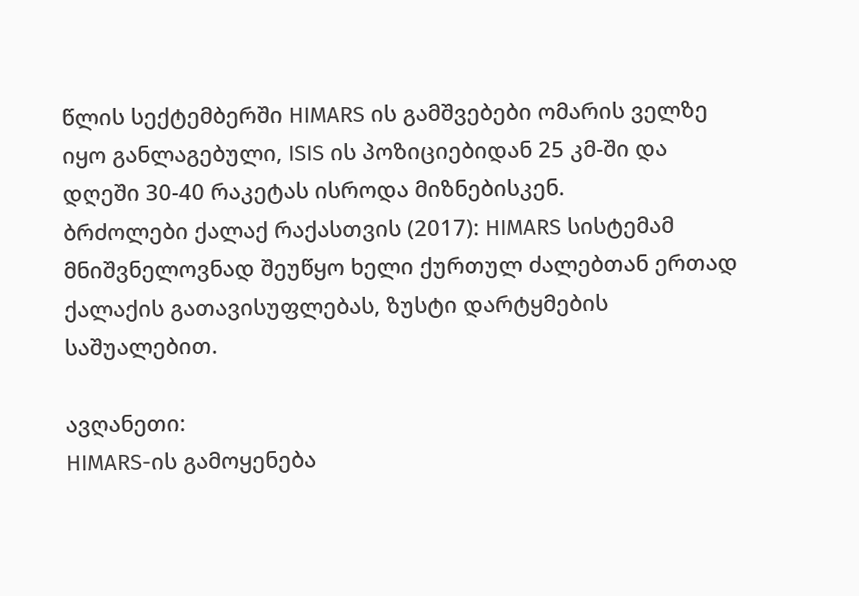წლის სექტემბერში HIMARS ის გამშვებები ომარის ველზე იყო განლაგებული, ISIS ის პოზიციებიდან 25 კმ-ში და დღეში 30-40 რაკეტას ისროდა მიზნებისკენ.
ბრძოლები ქალაქ რაქასთვის (2017): HIMARS სისტემამ მნიშვნელოვნად შეუწყო ხელი ქურთულ ძალებთან ერთად ქალაქის გათავისუფლებას, ზუსტი დარტყმების საშუალებით.

ავღანეთი:
HIMARS-ის გამოყენება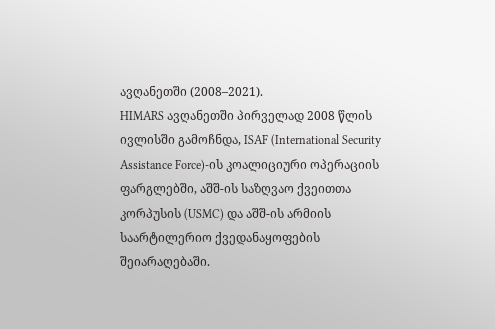ავღანეთში (2008–2021).
HIMARS ავღანეთში პირველად 2008 წლის ივლისში გამოჩნდა, ISAF (International Security Assistance Force)-ის კოალიციური ოპერაციის ფარგლებში, აშშ-ის საზღვაო ქვეითთა კორპუსის (USMC) და აშშ-ის არმიის საარტილერიო ქვედანაყოფების შეიარაღებაში.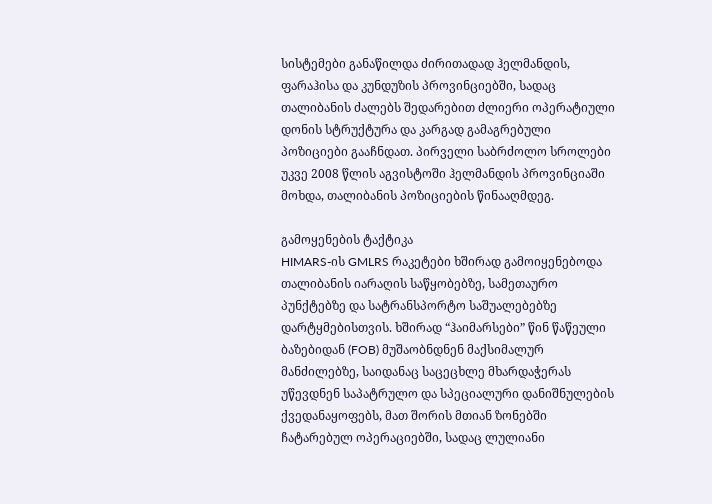სისტემები განაწილდა ძირითადად ჰელმანდის, ფარაჰისა და კუნდუზის პროვინციებში, სადაც თალიბანის ძალებს შედარებით ძლიერი ოპერატიული დონის სტრუქტურა და კარგად გამაგრებული პოზიციები გააჩნდათ. პირველი საბრძოლო სროლები უკვე 2008 წლის აგვისტოში ჰელმანდის პროვინციაში მოხდა, თალიბანის პოზიციების წინააღმდეგ.

გამოყენების ტაქტიკა
HIMARS-ის GMLRS რაკეტები ხშირად გამოიყენებოდა თალიბანის იარაღის საწყობებზე, სამეთაურო პუნქტებზე და სატრანსპორტო საშუალებებზე დარტყმებისთვის. ხშირად “ჰაიმარსები” წინ წაწეული ბაზებიდან (FOB) მუშაობნდნენ მაქსიმალურ მანძილებზე, საიდანაც საცეცხლე მხარდაჭერას უწევდნენ საპატრულო და სპეციალური დანიშნულების ქვედანაყოფებს, მათ შორის მთიან ზონებში ჩატარებულ ოპერაციებში, სადაც ლულიანი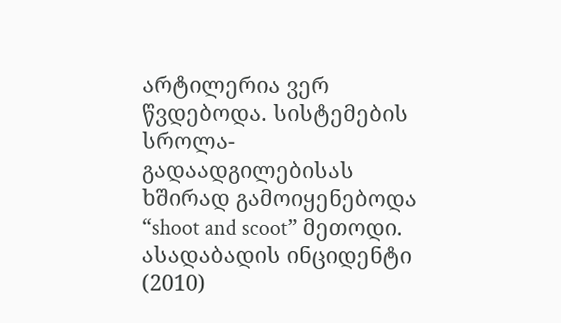არტილერია ვერ წვდებოდა. სისტემების სროლა-გადაადგილებისას ხშირად გამოიყენებოდა “shoot and scoot” მეთოდი.
ასადაბადის ინციდენტი (2010)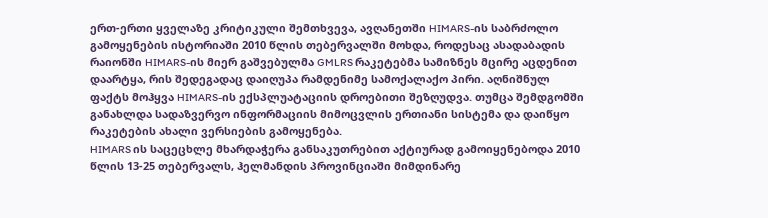ერთ-ერთი ყველაზე კრიტიკული შემთხვევა, ავღანეთში HIMARS-ის საბრძოლო გამოყენების ისტორიაში 2010 წლის თებერვალში მოხდა, როდესაც ასადაბადის რაიონში HIMARS-ის მიერ გაშვებულმა GMLRS რაკეტებმა სამიზნეს მცირე აცდენით დაარტყა, რის შედეგადაც დაიღუპა რამდენიმე სამოქალაქო პირი. აღნიშნულ ფაქტს მოჰყვა HIMARS-ის ექსპლუატაციის დროებითი შეზღუდვა. თუმცა შემდგომში განახლდა სადაზვერვო ინფორმაციის მიმოცვლის ერთიანი სისტემა და დაიწყო რაკეტების ახალი ვერსიების გამოყენება.
HIMARS ის საცეცხლე მხარდაჭერა განსაკუთრებით აქტიურად გამოიყენებოდა 2010 წლის 13-25 თებერვალს, ჰელმანდის პროვინციაში მიმდინარე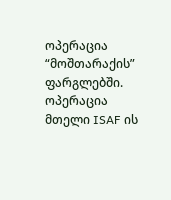ოპერაცია “მოშთარაქის” ფარგლებში.
ოპერაცია მთელი ISAF ის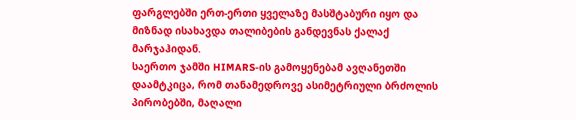ფარგლებში ერთ-ერთი ყველაზე მასშტაბური იყო და მიზნად ისახავდა თალიბების განდევნას ქალაქ მარჯაჰიდან.
საერთო ჯამში HIMARS-ის გამოყენებამ ავღანეთში დაამტკიცა, რომ თანამედროვე ასიმეტრიული ბრძოლის პირობებში, მაღალი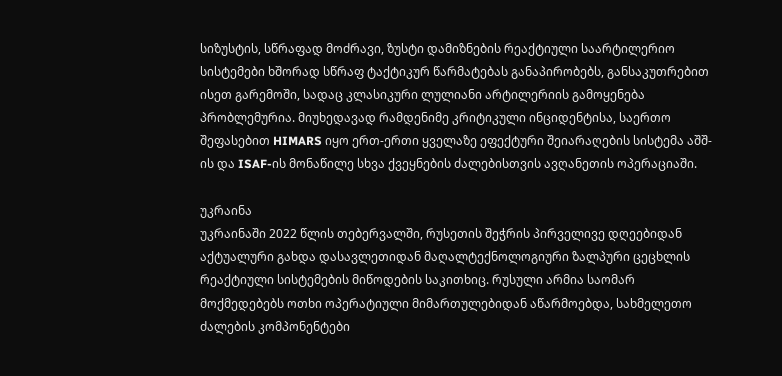სიზუსტის, სწრაფად მოძრავი, ზუსტი დამიზნების რეაქტიული საარტილერიო სისტემები ხშორად სწრაფ ტაქტიკურ წარმატებას განაპირობებს, განსაკუთრებით ისეთ გარემოში, სადაც კლასიკური ლულიანი არტილერიის გამოყენება პრობლემურია. მიუხედავად რამდენიმე კრიტიკული ინციდენტისა, საერთო შეფასებით HIMARS იყო ერთ-ერთი ყველაზე ეფექტური შეიარაღების სისტემა აშშ-ის და ISAF-ის მონაწილე სხვა ქვეყნების ძალებისთვის ავღანეთის ოპერაციაში.

უკრაინა
უკრაინაში 2022 წლის თებერვალში, რუსეთის შეჭრის პირველივე დღეებიდან აქტუალური გახდა დასავლეთიდან მაღალტექნოლოგიური ზალპური ცეცხლის რეაქტიული სისტემების მიწოდების საკითხიც. რუსული არმია საომარ მოქმედებებს ოთხი ოპერატიული მიმართულებიდან აწარმოებდა, სახმელეთო ძალების კომპონენტები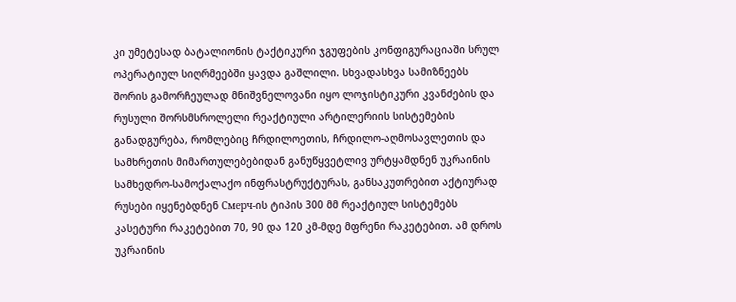კი უმეტესად ბატალიონის ტაქტიკური ჯგუფების კონფიგურაციაში სრულ ოპერატიულ სიღრმეებში ყავდა გაშლილი. სხვადასხვა სამიზნეებს შორის გამორჩეულად მნიშვნელოვანი იყო ლოჯისტიკური კვანძების და რუსული შორსმსროლელი რეაქტიული არტილერიის სისტემების განადგურება, რომლებიც ჩრდილოეთის, ჩრდილო-აღმოსავლეთის და სამხრეთის მიმართულებებიდან განუწყვეტლივ ურტყამდნენ უკრაინის სამხედრო-სამოქალაქო ინფრასტრუქტურას, განსაკუთრებით აქტიურად რუსები იყენებდნენ Смерч-ის ტიპის 300 მმ რეაქტიულ სისტემებს კასეტური რაკეტებით 70, 90 და 120 კმ-მდე მფრენი რაკეტებით. ამ დროს უკრაინის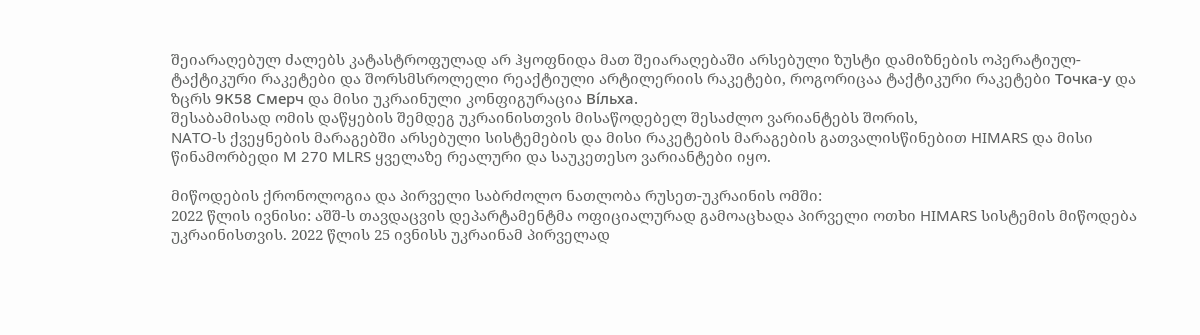შეიარაღებულ ძალებს კატასტროფულად არ ჰყოფნიდა მათ შეიარაღებაში არსებული ზუსტი დამიზნების ოპერატიულ-ტაქტიკური რაკეტები და შორსმსროლელი რეაქტიული არტილერიის რაკეტები, როგორიცაა ტაქტიკური რაკეტები Точка-у და ზცრს 9К58 Смерч და მისი უკრაინული კონფიგურაცია Ві́льха.
შესაბამისად ომის დაწყების შემდეგ უკრაინისთვის მისაწოდებელ შესაძლო ვარიანტებს შორის,
NATO-ს ქვეყნების მარაგებში არსებული სისტემების და მისი რაკეტების მარაგების გათვალისწინებით HIMARS და მისი წინამორბედი M 270 MLRS ყველაზე რეალური და საუკეთესო ვარიანტები იყო.

მიწოდების ქრონოლოგია და პირველი საბრძოლო ნათლობა რუსეთ-უკრაინის ომში:
2022 წლის ივნისი: აშშ-ს თავდაცვის დეპარტამენტმა ოფიციალურად გამოაცხადა პირველი ოთხი HIMARS სისტემის მიწოდება უკრაინისთვის. 2022 წლის 25 ივნისს უკრაინამ პირველად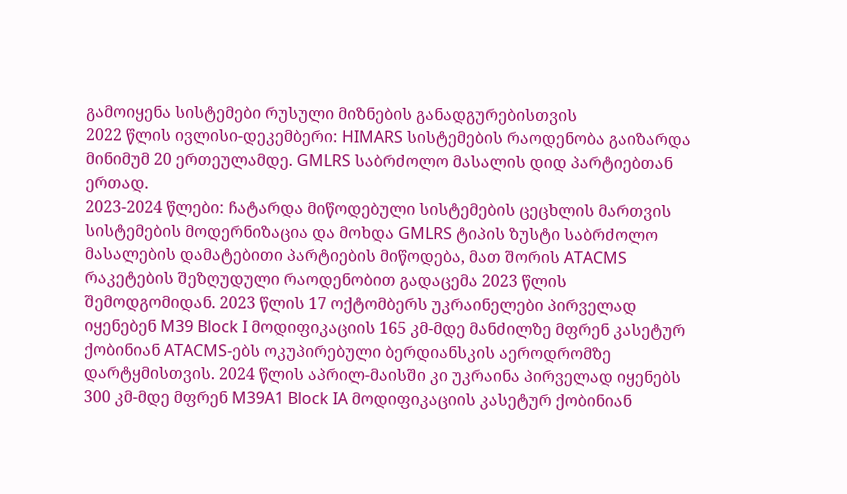გამოიყენა სისტემები რუსული მიზნების განადგურებისთვის
2022 წლის ივლისი-დეკემბერი: HIMARS სისტემების რაოდენობა გაიზარდა მინიმუმ 20 ერთეულამდე. GMLRS საბრძოლო მასალის დიდ პარტიებთან ერთად.
2023-2024 წლები: ჩატარდა მიწოდებული სისტემების ცეცხლის მართვის სისტემების მოდერნიზაცია და მოხდა GMLRS ტიპის ზუსტი საბრძოლო მასალების დამატებითი პარტიების მიწოდება, მათ შორის ATACMS რაკეტების შეზღუდული რაოდენობით გადაცემა 2023 წლის შემოდგომიდან. 2023 წლის 17 ოქტომბერს უკრაინელები პირველად იყენებენ M39 Block I მოდიფიკაციის 165 კმ-მდე მანძილზე მფრენ კასეტურ ქობინიან ATACMS-ებს ოკუპირებული ბერდიანსკის აეროდრომზე დარტყმისთვის. 2024 წლის აპრილ-მაისში კი უკრაინა პირველად იყენებს 300 კმ-მდე მფრენ M39A1 Block IA მოდიფიკაციის კასეტურ ქობინიან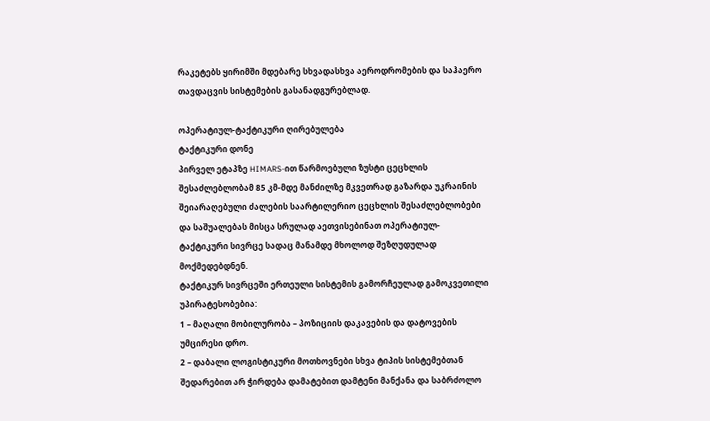რაკეტებს ყირიმში მდებარე სხვადასხვა აეროდრომების და საჰაერო თავდაცვის სისტემების გასანადგურებლად.

ოპერატიულ-ტაქტიკური ღირებულება
ტაქტიკური დონე
პირველ ეტაპზე HIMARS-ით წარმოებული ზუსტი ცეცხლის შესაძლებლობამ 85 კმ-მდე მანძილზე მკვეთრად გაზარდა უკრაინის შეიარაღებული ძალების საარტილერიო ცეცხლის შესაძლებლობები და საშუალებას მისცა სრულად აეთვისებინათ ოპერატიულ-ტაქტიკური სივრცე სადაც მანამდე მხოლოდ შეზღუდულად მოქმედებდნენ.
ტაქტიკურ სივრცეში ერთეული სისტემის გამორჩეულად გამოკვეთილი უპირატესობებია:
1 – მაღალი მობილურობა – პოზიციის დაკავების და დატოვების უმცირესი დრო.
2 – დაბალი ლოგისტიკური მოთხოვნები სხვა ტიპის სისტემებთან შედარებით არ ჭირდება დამატებით დამტენი მანქანა და საბრძოლო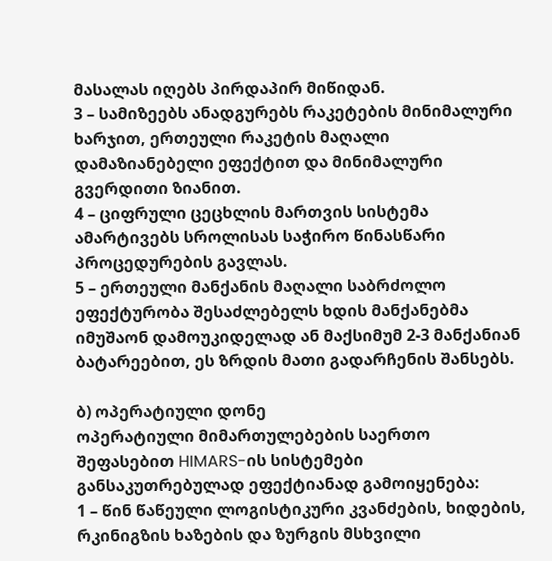მასალას იღებს პირდაპირ მიწიდან.
3 – სამიზეებს ანადგურებს რაკეტების მინიმალური ხარჯით, ერთეული რაკეტის მაღალი დამაზიანებელი ეფექტით და მინიმალური გვერდითი ზიანით.
4 – ციფრული ცეცხლის მართვის სისტემა ამარტივებს სროლისას საჭირო წინასწარი პროცედურების გავლას.
5 – ერთეული მანქანის მაღალი საბრძოლო ეფექტურობა შესაძლებელს ხდის მანქანებმა იმუშაონ დამოუკიდელად ან მაქსიმუმ 2-3 მანქანიან ბატარეებით, ეს ზრდის მათი გადარჩენის შანსებს.

ბ) ოპერატიული დონე
ოპერატიული მიმართულებების საერთო შეფასებით HIMARS-ის სისტემები განსაკუთრებულად ეფექტიანად გამოიყენება:
1 – წინ წაწეული ლოგისტიკური კვანძების, ხიდების, რკინიგზის ხაზების და ზურგის მსხვილი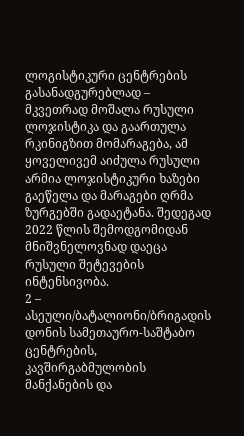ლოგისტიკური ცენტრების გასანადგურებლად – მკვეთრად მოშალა რუსული ლოჯისტიკა და გაართულა რკინიგზით მომარაგება, ამ ყოველივემ აიძულა რუსული არმია ლოჯისტიკური ხაზები გაეწელა და მარაგები ღრმა ზურგებში გადაეტანა. შედეგად 2022 წლის შემოდგომიდან მნიშვნელოვნად დაეცა რუსული შეტევების ინტენსივობა.
2 – ასეული/ბატალიონი/ბრიგადის დონის სამეთაურო-საშტაბო ცენტრების, კავშირგაბმულობის მანქანების და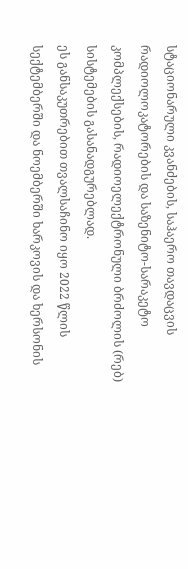სტაციონარული კვანძების, საჰაერო თავდაცვის რადიოლოკატორების და საზენიტო-სარაკეტო კომპლექსების, რადიოელექტრონული ბრძოლის (რებ) სისტემების გასანადგურებლად.
ეს განსაკუთრებით თვალსაჩინო იყო 2022 წლის სექტემბერში და ნოემბერში ხარკოვის და ხერსონის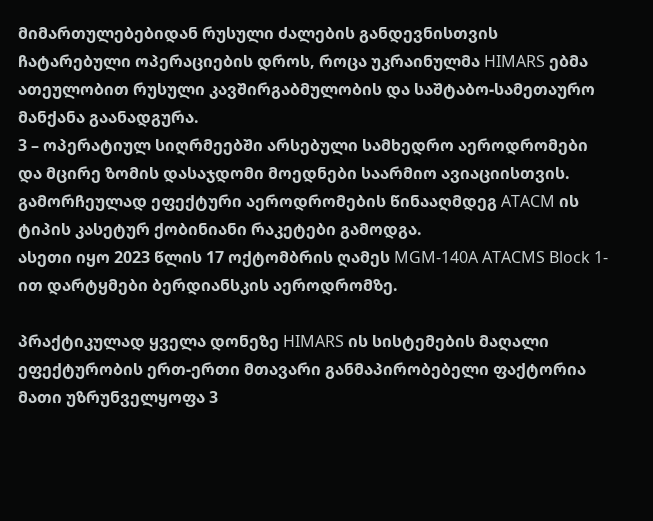მიმართულებებიდან რუსული ძალების განდევნისთვის ჩატარებული ოპერაციების დროს, როცა უკრაინულმა HIMARS ებმა ათეულობით რუსული კავშირგაბმულობის და საშტაბო-სამეთაურო მანქანა გაანადგურა.
3 – ოპერატიულ სიღრმეებში არსებული სამხედრო აეროდრომები და მცირე ზომის დასაჯდომი მოედნები საარმიო ავიაციისთვის. გამორჩეულად ეფექტური აეროდრომების წინააღმდეგ ATACM ის ტიპის კასეტურ ქობინიანი რაკეტები გამოდგა.
ასეთი იყო 2023 წლის 17 ოქტომბრის ღამეს MGM-140A ATACMS Block 1-ით დარტყმები ბერდიანსკის აეროდრომზე.

პრაქტიკულად ყველა დონეზე HIMARS ის სისტემების მაღალი ეფექტურობის ერთ-ერთი მთავარი განმაპირობებელი ფაქტორია მათი უზრუნველყოფა 3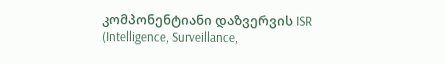კომპონენტიანი დაზვერვის ISR (Intelligence, Surveillance,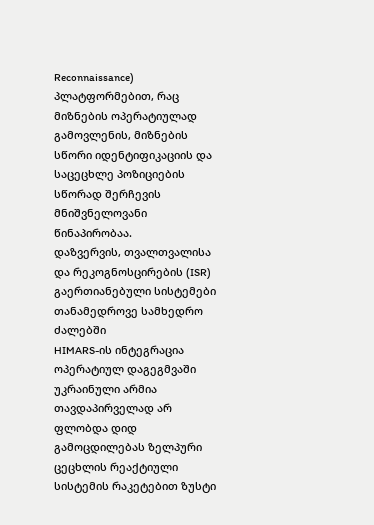Reconnaissance) პლატფორმებით, რაც მიზნების ოპერატიულად გამოვლენის, მიზნების სწორი იდენტიფიკაციის და საცეცხლე პოზიციების სწორად შერჩევის მნიშვნელოვანი წინაპირობაა.
დაზვერვის, თვალთვალისა და რეკოგნოსცირების (ISR) გაერთიანებული სისტემები თანამედროვე სამხედრო ძალებში
HIMARS-ის ინტეგრაცია ოპერატიულ დაგეგმვაში
უკრაინული არმია თავდაპირველად არ ფლობდა დიდ გამოცდილებას ზელპური ცეცხლის რეაქტიული სისტემის რაკეტებით ზუსტი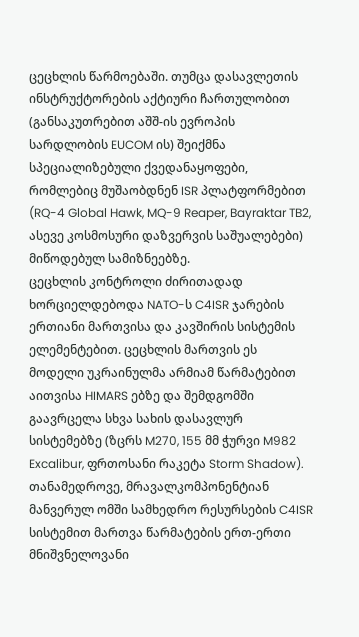ცეცხლის წარმოებაში. თუმცა დასავლეთის ინსტრუქტორების აქტიური ჩართულობით (განსაკუთრებით აშშ-ის ევროპის სარდლობის EUCOM ის) შეიქმნა სპეციალიზებული ქვედანაყოფები, რომლებიც მუშაობდნენ ISR პლატფორმებით (RQ-4 Global Hawk, MQ-9 Reaper, Bayraktar TB2, ასევე კოსმოსური დაზვერვის საშუალებები) მიწოდებულ სამიზნეებზე.
ცეცხლის კონტროლი ძირითადად ხორციელდებოდა NATO-ს C4ISR ჯარების ერთიანი მართვისა და კავშირის სისტემის ელემენტებით. ცეცხლის მართვის ეს მოდელი უკრაინულმა არმიამ წარმატებით აითვისა HIMARS ებზე და შემდგომში გაავრცელა სხვა სახის დასავლურ სისტემებზე (ზცრს M270, 155 მმ ჭურვი M982 Excalibur, ფრთოსანი რაკეტა Storm Shadow). თანამედროვე, მრავალკომპონენტიან მანვერულ ომში სამხედრო რესურსების C4ISR სისტემით მართვა წარმატების ერთ-ერთი მნიშვნელოვანი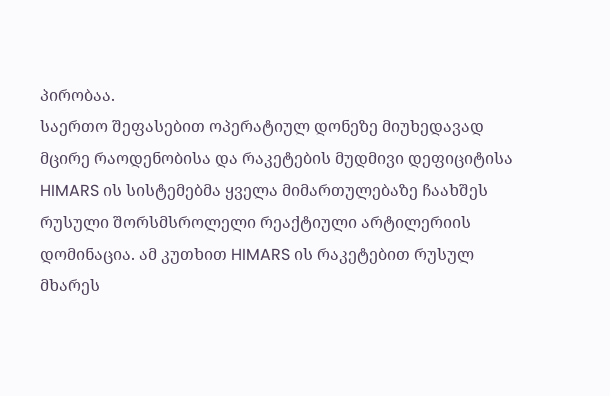პირობაა.
საერთო შეფასებით ოპერატიულ დონეზე მიუხედავად მცირე რაოდენობისა და რაკეტების მუდმივი დეფიციტისა HIMARS ის სისტემებმა ყველა მიმართულებაზე ჩაახშეს რუსული შორსმსროლელი რეაქტიული არტილერიის დომინაცია. ამ კუთხით HIMARS ის რაკეტებით რუსულ მხარეს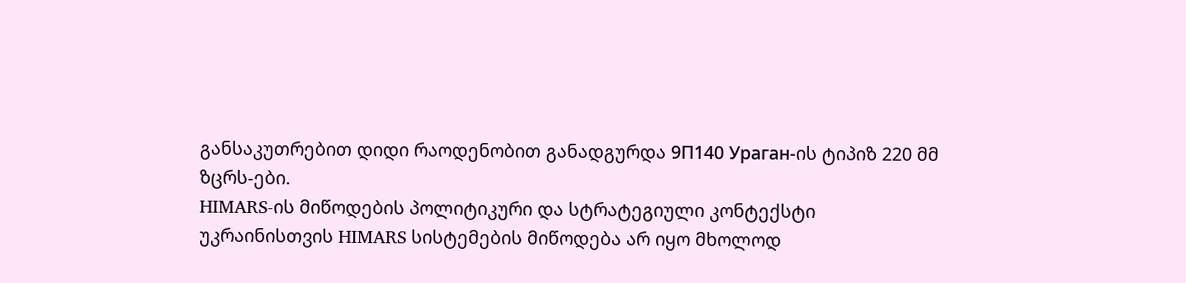განსაკუთრებით დიდი რაოდენობით განადგურდა 9П140 Ураган-ის ტიპიზ 220 მმ ზცრს-ები.
HIMARS-ის მიწოდების პოლიტიკური და სტრატეგიული კონტექსტი
უკრაინისთვის HIMARS სისტემების მიწოდება არ იყო მხოლოდ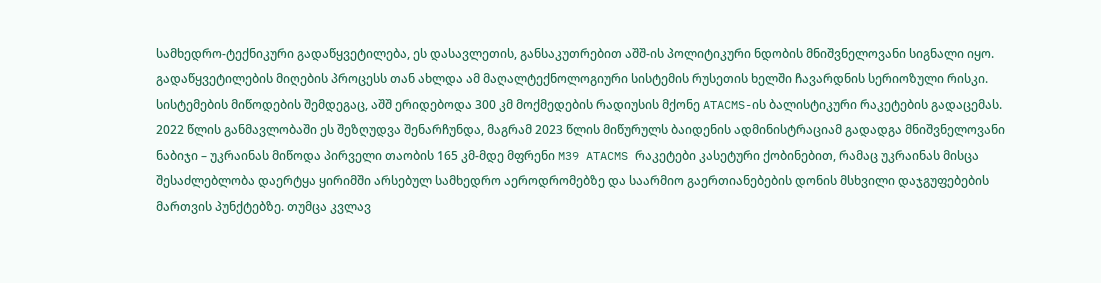სამხედრო-ტექნიკური გადაწყვეტილება, ეს დასავლეთის, განსაკუთრებით აშშ-ის პოლიტიკური ნდობის მნიშვნელოვანი სიგნალი იყო. გადაწყვეტილების მიღების პროცესს თან ახლდა ამ მაღალტექნოლოგიური სისტემის რუსეთის ხელში ჩავარდნის სერიოზული რისკი. სისტემების მიწოდების შემდეგაც, აშშ ერიდებოდა 300 კმ მოქმედების რადიუსის მქონე ATACMS-ის ბალისტიკური რაკეტების გადაცემას. 2022 წლის განმავლობაში ეს შეზღუდვა შენარჩუნდა, მაგრამ 2023 წლის მიწურულს ბაიდენის ადმინისტრაციამ გადადგა მნიშვნელოვანი ნაბიჯი – უკრაინას მიწოდა პირველი თაობის 165 კმ-მდე მფრენი M39 ATACMS რაკეტები კასეტური ქობინებით, რამაც უკრაინას მისცა შესაძლებლობა დაერტყა ყირიმში არსებულ სამხედრო აეროდრომებზე და საარმიო გაერთიანებების დონის მსხვილი დაჯგუფებების მართვის პუნქტებზე. თუმცა კვლავ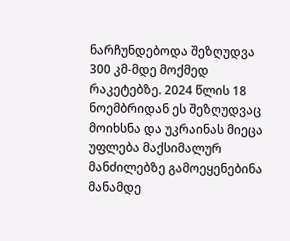ნარჩუნდებოდა შეზღუდვა 300 კმ-მდე მოქმედ რაკეტებზე. 2024 წლის 18 ნოემბრიდან ეს შეზღუდვაც მოიხსნა და უკრაინას მიეცა უფლება მაქსიმალურ მანძილებზე გამოეყენებინა მანამდე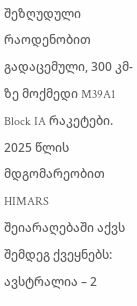შეზღუდული რაოდენობით გადაცემული, 300 კმ-ზე მოქმედი M39A1 Block IA რაკეტები.
2025 წლის მდგომარეობით HIMARS შეიარაღებაში აქვს შემდეგ ქვეყნებს:
ავსტრალია – 2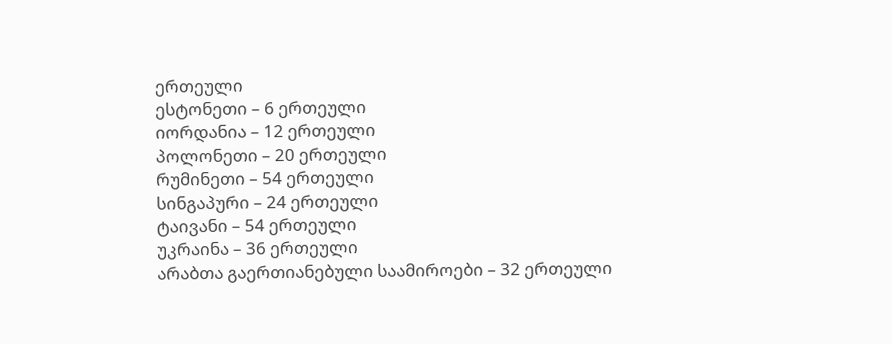ერთეული
ესტონეთი – 6 ერთეული
იორდანია – 12 ერთეული
პოლონეთი – 20 ერთეული
რუმინეთი – 54 ერთეული
სინგაპური – 24 ერთეული
ტაივანი – 54 ერთეული
უკრაინა – 36 ერთეული
არაბთა გაერთიანებული საამიროები – 32 ერთეული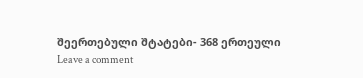შეერთებული შტატები- 368 ერთეული
Leave a comment